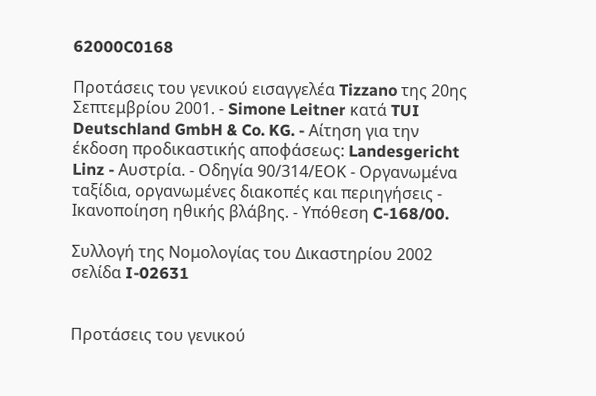62000C0168

Προτάσεις του γενικού εισαγγελέα Tizzano της 20ης Σεπτεμβρίου 2001. - Simone Leitner κατά TUI Deutschland GmbH & Co. KG. - Αίτηση για την έκδοση προδικαστικής αποφάσεως: Landesgericht Linz - Αυστρία. - Οδηγία 90/314/ΕΟΚ - Οργανωμένα ταξίδια, οργανωμένες διακοπές και περιηγήσεις - Ικανοποίηση ηθικής βλάβης. - Υπόθεση C-168/00.

Συλλογή της Νομολογίας του Δικαστηρίου 2002 σελίδα I-02631


Προτάσεις του γενικού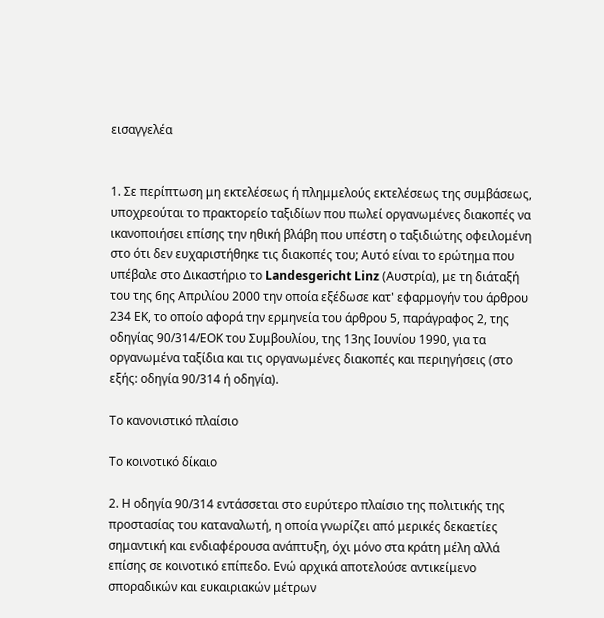εισαγγελέα


1. Σε περίπτωση μη εκτελέσεως ή πλημμελούς εκτελέσεως της συμβάσεως, υποχρεούται το πρακτορείο ταξιδίων που πωλεί οργανωμένες διακοπές να ικανοποιήσει επίσης την ηθική βλάβη που υπέστη ο ταξιδιώτης οφειλομένη στο ότι δεν ευχαριστήθηκε τις διακοπές του; Αυτό είναι το ερώτημα που υπέβαλε στο Δικαστήριο το Landesgericht Linz (Αυστρία), με τη διάταξή του της 6ης Απριλίου 2000 την οποία εξέδωσε κατ' εφαρμογήν του άρθρου 234 ΕΚ, το οποίο αφορά την ερμηνεία του άρθρου 5, παράγραφος 2, της οδηγίας 90/314/ΕΟΚ του Συμβουλίου, της 13ης Ιουνίου 1990, για τα οργανωμένα ταξίδια και τις οργανωμένες διακοπές και περιηγήσεις (στο εξής: οδηγία 90/314 ή οδηγία).

Το κανονιστικό πλαίσιο

Το κοινοτικό δίκαιο

2. Η οδηγία 90/314 εντάσσεται στο ευρύτερο πλαίσιο της πολιτικής της προστασίας του καταναλωτή, η οποία γνωρίζει από μερικές δεκαετίες σημαντική και ενδιαφέρουσα ανάπτυξη, όχι μόνο στα κράτη μέλη αλλά επίσης σε κοινοτικό επίπεδο. Ενώ αρχικά αποτελούσε αντικείμενο σποραδικών και ευκαιριακών μέτρων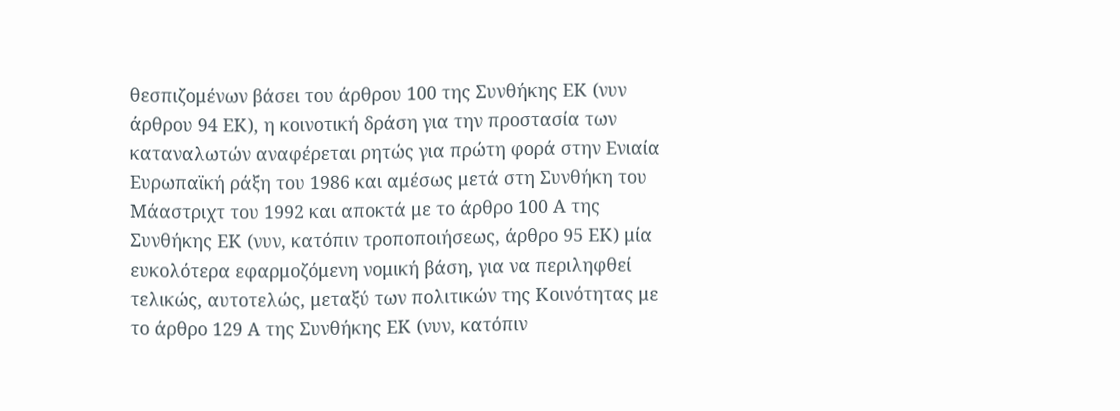θεσπιζομένων βάσει του άρθρου 100 της Συνθήκης ΕΚ (νυν άρθρου 94 ΕΚ), η κοινοτική δράση για την προστασία των καταναλωτών αναφέρεται ρητώς για πρώτη φορά στην Ενιαία Ευρωπαϊκή ράξη του 1986 και αμέσως μετά στη Συνθήκη του Μάαστριχτ του 1992 και αποκτά με το άρθρο 100 Α της Συνθήκης ΕΚ (νυν, κατόπιν τροποποιήσεως, άρθρο 95 ΕΚ) μία ευκολότερα εφαρμοζόμενη νομική βάση, για να περιληφθεί τελικώς, αυτοτελώς, μεταξύ των πολιτικών της Κοινότητας με το άρθρο 129 Α της Συνθήκης ΕΚ (νυν, κατόπιν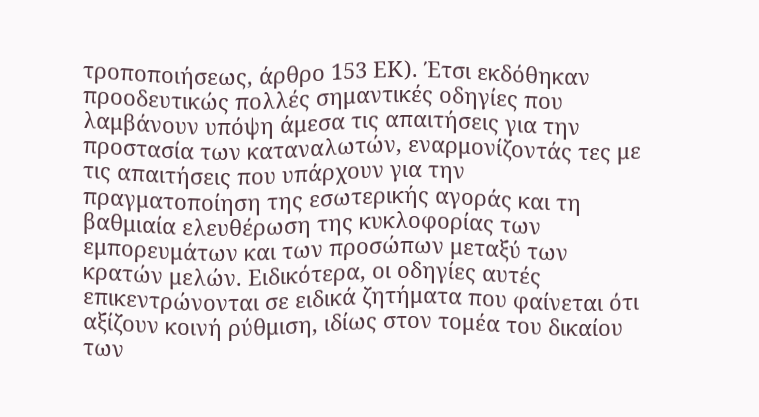τροποποιήσεως, άρθρο 153 ΕΚ). Έτσι εκδόθηκαν προοδευτικώς πολλές σημαντικές οδηγίες που λαμβάνουν υπόψη άμεσα τις απαιτήσεις για την προστασία των καταναλωτών, εναρμονίζοντάς τες με τις απαιτήσεις που υπάρχουν για την πραγματοποίηση της εσωτερικής αγοράς και τη βαθμιαία ελευθέρωση της κυκλοφορίας των εμπορευμάτων και των προσώπων μεταξύ των κρατών μελών. Ειδικότερα, οι οδηγίες αυτές επικεντρώνονται σε ειδικά ζητήματα που φαίνεται ότι αξίζουν κοινή ρύθμιση, ιδίως στον τομέα του δικαίου των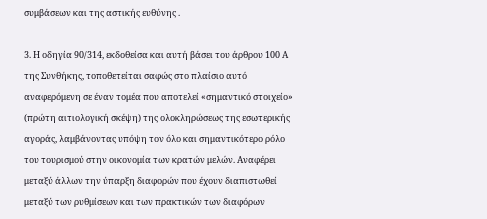συμβάσεων και της αστικής ευθύνης .

3. Η οδηγία 90/314, εκδοθείσα και αυτή βάσει του άρθρου 100 Α της Συνθήκης, τοποθετείται σαφώς στο πλαίσιο αυτό αναφερόμενη σε έναν τομέα που αποτελεί «σημαντικό στοιχείο» (πρώτη αιτιολογική σκέψη) της ολοκληρώσεως της εσωτερικής αγοράς, λαμβάνοντας υπόψη τον όλο και σημαντικότερο ρόλο του τουρισμού στην οικονομία των κρατών μελών. Αναφέρει μεταξύ άλλων την ύπαρξη διαφορών που έχουν διαπιστωθεί μεταξύ των ρυθμίσεων και των πρακτικών των διαφόρων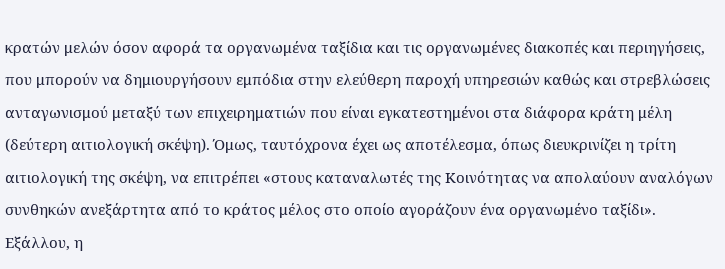κρατών μελών όσον αφορά τα οργανωμένα ταξίδια και τις οργανωμένες διακοπές και περιηγήσεις, που μπορούν να δημιουργήσουν εμπόδια στην ελεύθερη παροχή υπηρεσιών καθώς και στρεβλώσεις ανταγωνισμού μεταξύ των επιχειρηματιών που είναι εγκατεστημένοι στα διάφορα κράτη μέλη (δεύτερη αιτιολογική σκέψη). Όμως, ταυτόχρονα έχει ως αποτέλεσμα, όπως διευκρινίζει η τρίτη αιτιολογική της σκέψη, να επιτρέπει «στους καταναλωτές της Κοινότητας να απολαύουν αναλόγων συνθηκών ανεξάρτητα από το κράτος μέλος στο οποίο αγοράζουν ένα οργανωμένο ταξίδι». Εξάλλου, η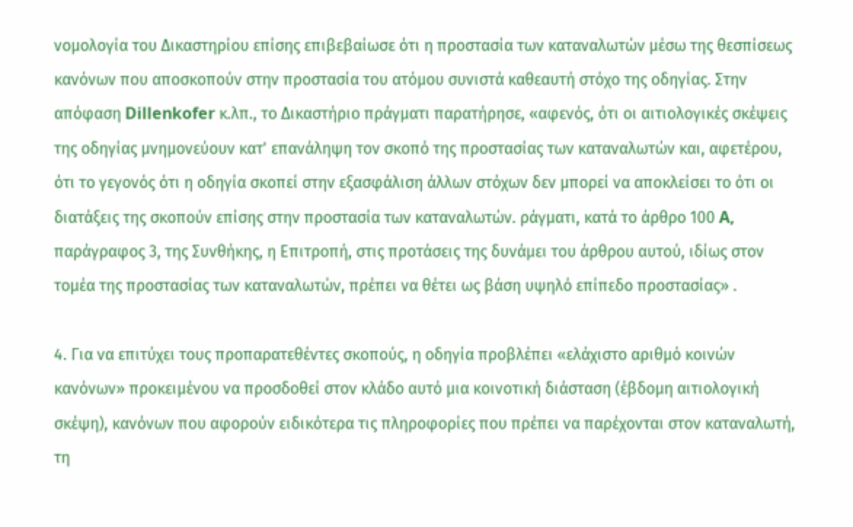νομολογία του Δικαστηρίου επίσης επιβεβαίωσε ότι η προστασία των καταναλωτών μέσω της θεσπίσεως κανόνων που αποσκοπούν στην προστασία του ατόμου συνιστά καθεαυτή στόχο της οδηγίας. Στην απόφαση Dillenkofer κ.λπ., το Δικαστήριο πράγματι παρατήρησε, «αφενός, ότι οι αιτιολογικές σκέψεις της οδηγίας μνημονεύουν κατ' επανάληψη τον σκοπό της προστασίας των καταναλωτών και, αφετέρου, ότι το γεγονός ότι η οδηγία σκοπεί στην εξασφάλιση άλλων στόχων δεν μπορεί να αποκλείσει το ότι οι διατάξεις της σκοπούν επίσης στην προστασία των καταναλωτών. ράγματι, κατά το άρθρο 100 A, παράγραφος 3, της Συνθήκης, η Επιτροπή, στις προτάσεις της δυνάμει του άρθρου αυτού, ιδίως στον τομέα της προστασίας των καταναλωτών, πρέπει να θέτει ως βάση υψηλό επίπεδο προστασίας» .

4. Για να επιτύχει τους προπαρατεθέντες σκοπούς, η οδηγία προβλέπει «ελάχιστο αριθμό κοινών κανόνων» προκειμένου να προσδοθεί στον κλάδο αυτό μια κοινοτική διάσταση (έβδομη αιτιολογική σκέψη), κανόνων που αφορούν ειδικότερα τις πληροφορίες που πρέπει να παρέχονται στον καταναλωτή, τη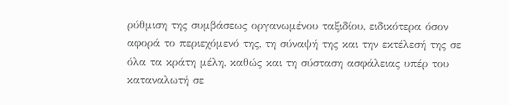ρύθμιση της συμβάσεως οργανωμένου ταξιδίου, ειδικότερα όσον αφορά το περιεχόμενό της, τη σύναψή της και την εκτέλεσή της σε όλα τα κράτη μέλη, καθώς και τη σύσταση ασφάλειας υπέρ του καταναλωτή σε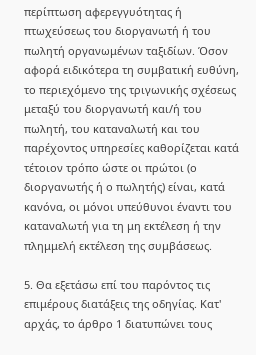περίπτωση αφερεγγυότητας ή πτωχεύσεως του διοργανωτή ή του πωλητή οργανωμένων ταξιδίων. Όσον αφορά ειδικότερα τη συμβατική ευθύνη, το περιεχόμενο της τριγωνικής σχέσεως μεταξύ του διοργανωτή και/ή του πωλητή, του καταναλωτή και του παρέχοντος υπηρεσίες καθορίζεται κατά τέτοιον τρόπο ώστε οι πρώτοι (ο διοργανωτής ή ο πωλητής) είναι, κατά κανόνα, οι μόνοι υπεύθυνοι έναντι του καταναλωτή για τη μη εκτέλεση ή την πλημμελή εκτέλεση της συμβάσεως.

5. Θα εξετάσω επί του παρόντος τις επιμέρους διατάξεις της οδηγίας. Κατ' αρχάς, το άρθρο 1 διατυπώνει τους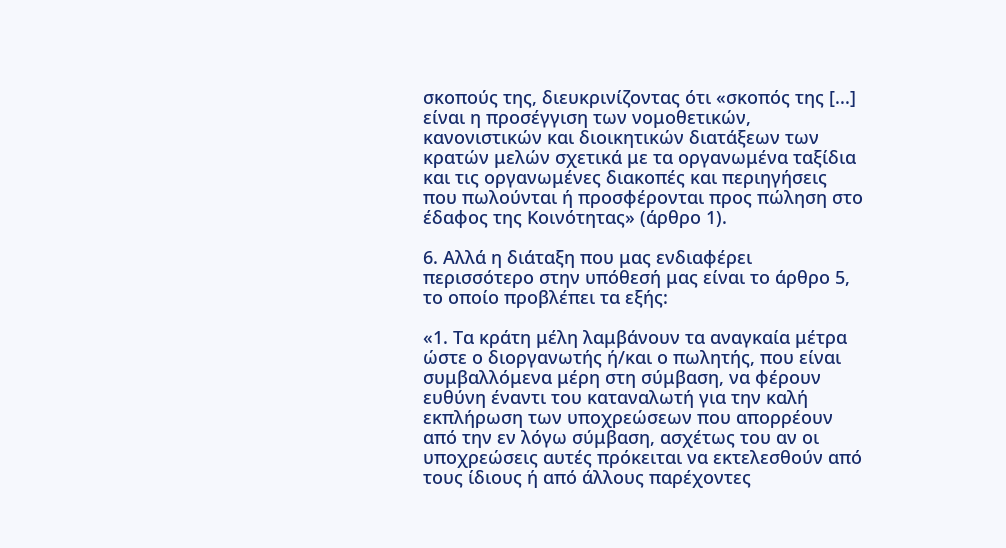σκοπούς της, διευκρινίζοντας ότι «σκοπός της [...] είναι η προσέγγιση των νομοθετικών, κανονιστικών και διοικητικών διατάξεων των κρατών μελών σχετικά με τα οργανωμένα ταξίδια και τις οργανωμένες διακοπές και περιηγήσεις που πωλούνται ή προσφέρονται προς πώληση στο έδαφος της Κοινότητας» (άρθρο 1).

6. Αλλά η διάταξη που μας ενδιαφέρει περισσότερο στην υπόθεσή μας είναι το άρθρο 5, το οποίο προβλέπει τα εξής:

«1. Τα κράτη μέλη λαμβάνουν τα αναγκαία μέτρα ώστε ο διοργανωτής ή/και ο πωλητής, που είναι συμβαλλόμενα μέρη στη σύμβαση, να φέρουν ευθύνη έναντι του καταναλωτή για την καλή εκπλήρωση των υποχρεώσεων που απορρέουν από την εν λόγω σύμβαση, ασχέτως του αν οι υποχρεώσεις αυτές πρόκειται να εκτελεσθούν από τους ίδιους ή από άλλους παρέχοντες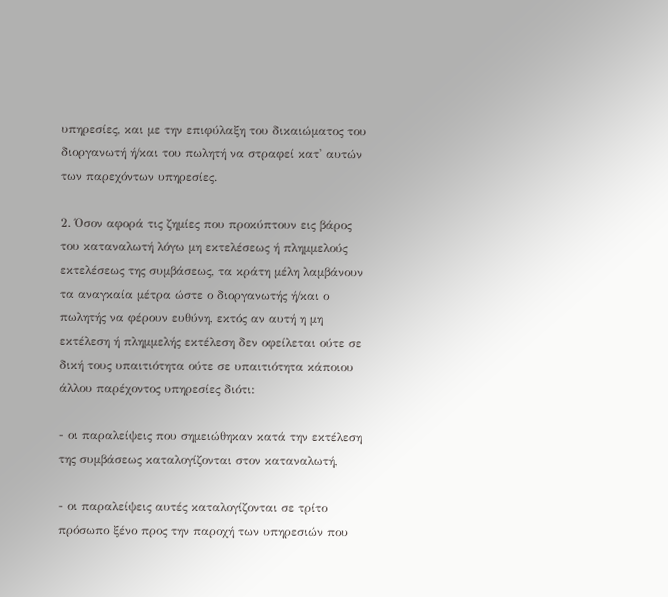υπηρεσίες, και με την επιφύλαξη του δικαιώματος του διοργανωτή ή/και του πωλητή να στραφεί κατ' αυτών των παρεχόντων υπηρεσίες.

2. Όσον αφορά τις ζημίες που προκύπτουν εις βάρος του καταναλωτή λόγω μη εκτελέσεως ή πλημμελούς εκτελέσεως της συμβάσεως, τα κράτη μέλη λαμβάνουν τα αναγκαία μέτρα ώστε ο διοργανωτής ή/και ο πωλητής να φέρουν ευθύνη, εκτός αν αυτή η μη εκτέλεση ή πλημμελής εκτέλεση δεν οφείλεται ούτε σε δική τους υπαιτιότητα ούτε σε υπαιτιότητα κάποιου άλλου παρέχοντος υπηρεσίες διότι:

- οι παραλείψεις που σημειώθηκαν κατά την εκτέλεση της συμβάσεως καταλογίζονται στον καταναλωτή,

- οι παραλείψεις αυτές καταλογίζονται σε τρίτο πρόσωπο ξένο προς την παροχή των υπηρεσιών που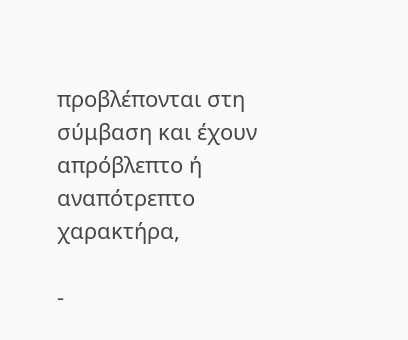προβλέπονται στη σύμβαση και έχουν απρόβλεπτο ή αναπότρεπτο χαρακτήρα,

-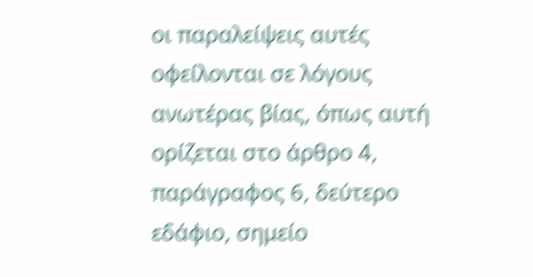οι παραλείψεις αυτές οφείλονται σε λόγους ανωτέρας βίας, όπως αυτή ορίζεται στο άρθρο 4, παράγραφος 6, δεύτερο εδάφιο, σημείο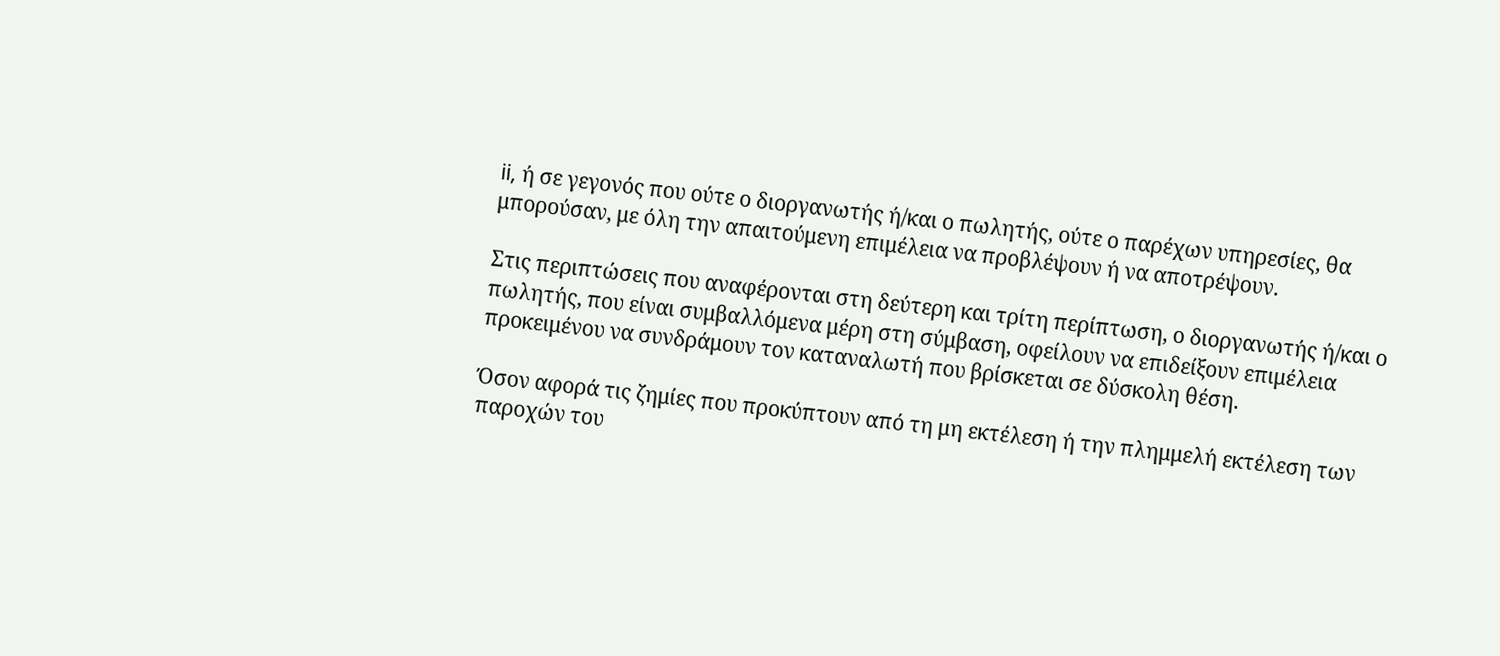ii, ή σε γεγονός που ούτε ο διοργανωτής ή/και ο πωλητής, ούτε ο παρέχων υπηρεσίες, θα μπορούσαν, με όλη την απαιτούμενη επιμέλεια να προβλέψουν ή να αποτρέψουν.

Στις περιπτώσεις που αναφέρονται στη δεύτερη και τρίτη περίπτωση, ο διοργανωτής ή/και ο πωλητής, που είναι συμβαλλόμενα μέρη στη σύμβαση, οφείλουν να επιδείξουν επιμέλεια προκειμένου να συνδράμουν τον καταναλωτή που βρίσκεται σε δύσκολη θέση.

Όσον αφορά τις ζημίες που προκύπτουν από τη μη εκτέλεση ή την πλημμελή εκτέλεση των παροχών του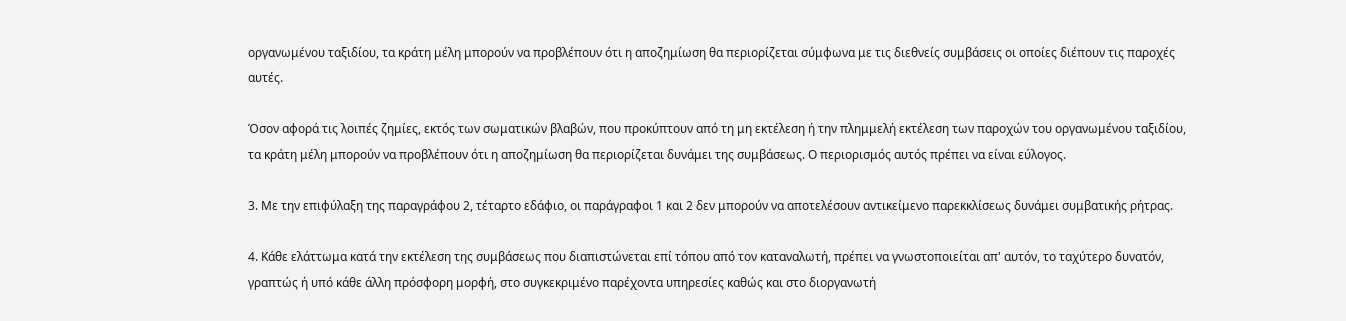οργανωμένου ταξιδίου, τα κράτη μέλη μπορούν να προβλέπουν ότι η αποζημίωση θα περιορίζεται σύμφωνα με τις διεθνείς συμβάσεις οι οποίες διέπουν τις παροχές αυτές.

Όσον αφορά τις λοιπές ζημίες, εκτός των σωματικών βλαβών, που προκύπτουν από τη μη εκτέλεση ή την πλημμελή εκτέλεση των παροχών του οργανωμένου ταξιδίου, τα κράτη μέλη μπορούν να προβλέπουν ότι η αποζημίωση θα περιορίζεται δυνάμει της συμβάσεως. Ο περιορισμός αυτός πρέπει να είναι εύλογος.

3. Με την επιφύλαξη της παραγράφου 2, τέταρτο εδάφιο, οι παράγραφοι 1 και 2 δεν μπορούν να αποτελέσουν αντικείμενο παρεκκλίσεως δυνάμει συμβατικής ρήτρας.

4. Κάθε ελάττωμα κατά την εκτέλεση της συμβάσεως που διαπιστώνεται επί τόπου από τον καταναλωτή, πρέπει να γνωστοποιείται απ' αυτόν, το ταχύτερο δυνατόν, γραπτώς ή υπό κάθε άλλη πρόσφορη μορφή, στο συγκεκριμένο παρέχοντα υπηρεσίες καθώς και στο διοργανωτή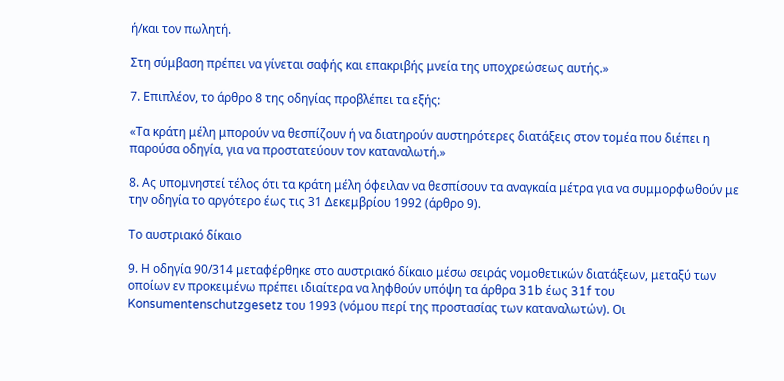ή/και τον πωλητή.

Στη σύμβαση πρέπει να γίνεται σαφής και επακριβής μνεία της υποχρεώσεως αυτής.»

7. Επιπλέον, το άρθρο 8 της οδηγίας προβλέπει τα εξής:

«Τα κράτη μέλη μπορούν να θεσπίζουν ή να διατηρούν αυστηρότερες διατάξεις στον τομέα που διέπει η παρούσα οδηγία, για να προστατεύουν τον καταναλωτή.»

8. Ας υπομνηστεί τέλος ότι τα κράτη μέλη όφειλαν να θεσπίσουν τα αναγκαία μέτρα για να συμμορφωθούν με την οδηγία το αργότερο έως τις 31 Δεκεμβρίου 1992 (άρθρο 9).

Το αυστριακό δίκαιο

9. Η οδηγία 90/314 μεταφέρθηκε στο αυστριακό δίκαιο μέσω σειράς νομοθετικών διατάξεων, μεταξύ των οποίων εν προκειμένω πρέπει ιδιαίτερα να ληφθούν υπόψη τα άρθρα 31b έως 31f του Konsumentenschutzgesetz του 1993 (νόμου περί της προστασίας των καταναλωτών). Οι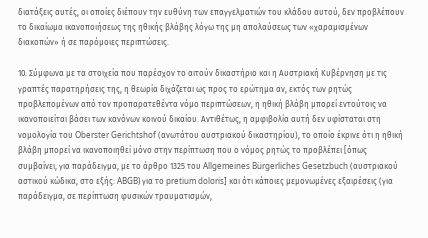διατάξεις αυτές, οι οποίες διέπουν την ευθύνη των επαγγελματιών του κλάδου αυτού, δεν προβλέπουν το δικαίωμα ικανοποιήσεως της ηθικής βλάβης λόγω της μη απολαύσεως των «χαραμισμένων διακοπών» ή σε παρόμοιες περιπτώσεις.

10. Σύμφωνα με τα στοιχεία που παρέσχον το αιτούν δικαστήριο και η Αυστριακή Κυβέρνηση με τις γραπτές παρατηρήσεις της, η θεωρία διχάζεται ως προς το ερώτημα αν, εκτός των ρητώς προβλεπομένων από τον προπαρατεθέντα νόμο περιπτώσεων, η ηθική βλάβη μπορεί εντούτοις να ικανοποιείται βάσει των κανόνων κοινού δικαίου. Αντιθέτως, η αμφιβολία αυτή δεν υφίσταται στη νομολογία του Oberster Gerichtshof (ανωτάτου αυστριακού δικαστηρίου), το οποίο έκρινε ότι η ηθική βλάβη μπορεί να ικανοποιηθεί μόνο στην περίπτωση που ο νόμος ρητώς το προβλέπει [όπως συμβαίνει, για παράδειγμα, με το άρθρο 1325 του Allgemeines Bürgerliches Gesetzbuch (αυστριακού αστικού κώδικα, στο εξής: ABGB) για το pretium doloris] και ότι κάποιες μεμονωμένες εξαιρέσεις (για παράδειγμα, σε περίπτωση φυσικών τραυματισμών,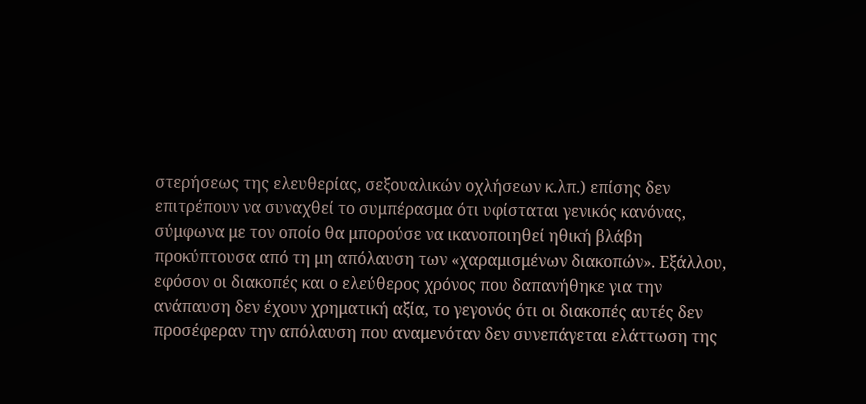στερήσεως της ελευθερίας, σεξουαλικών οχλήσεων κ.λπ.) επίσης δεν επιτρέπουν να συναχθεί το συμπέρασμα ότι υφίσταται γενικός κανόνας, σύμφωνα με τον οποίο θα μπορούσε να ικανοποιηθεί ηθική βλάβη προκύπτουσα από τη μη απόλαυση των «χαραμισμένων διακοπών». Εξάλλου, εφόσον οι διακοπές και ο ελεύθερος χρόνος που δαπανήθηκε για την ανάπαυση δεν έχουν χρηματική αξία, το γεγονός ότι οι διακοπές αυτές δεν προσέφεραν την απόλαυση που αναμενόταν δεν συνεπάγεται ελάττωση της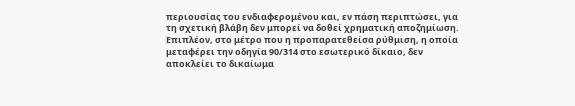περιουσίας του ενδιαφερομένου και, εν πάση περιπτώσει, για τη σχετική βλάβη δεν μπορεί να δοθεί χρηματική αποζημίωση. Επιπλέον, στο μέτρο που η προπαρατεθείσα ρύθμιση, η οποία μεταφέρει την οδηγία 90/314 στο εσωτερικό δίκαιο, δεν αποκλείει το δικαίωμα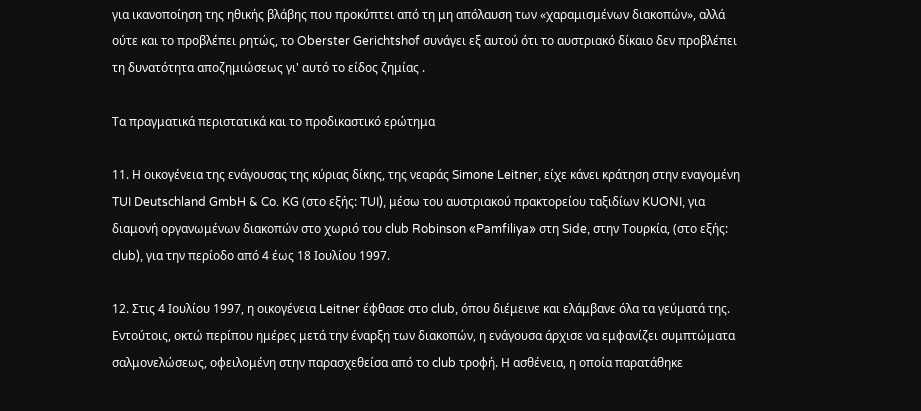για ικανοποίηση της ηθικής βλάβης που προκύπτει από τη μη απόλαυση των «χαραμισμένων διακοπών», αλλά ούτε και το προβλέπει ρητώς, το Oberster Gerichtshof συνάγει εξ αυτού ότι το αυστριακό δίκαιο δεν προβλέπει τη δυνατότητα αποζημιώσεως γι' αυτό το είδος ζημίας .

Τα πραγματικά περιστατικά και το προδικαστικό ερώτημα

11. Η οικογένεια της ενάγουσας της κύριας δίκης, της νεαράς Simone Leitner, είχε κάνει κράτηση στην εναγομένη TUI Deutschland GmbH & Co. KG (στο εξής: TUI), μέσω του αυστριακού πρακτορείου ταξιδίων KUONI, για διαμονή οργανωμένων διακοπών στο χωριό του club Robinson «Pamfiliya» στη Side, στην Τουρκία, (στο εξής: club), για την περίοδο από 4 έως 18 Ιουλίου 1997.

12. Στις 4 Ιουλίου 1997, η οικογένεια Leitner έφθασε στο club, όπου διέμεινε και ελάμβανε όλα τα γεύματά της. Εντούτοις, οκτώ περίπου ημέρες μετά την έναρξη των διακοπών, η ενάγουσα άρχισε να εμφανίζει συμπτώματα σαλμονελώσεως, οφειλομένη στην παρασχεθείσα από το club τροφή. Η ασθένεια, η οποία παρατάθηκε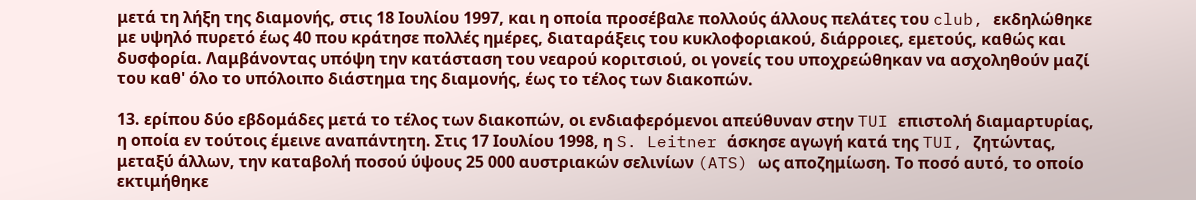μετά τη λήξη της διαμονής, στις 18 Ιουλίου 1997, και η οποία προσέβαλε πολλούς άλλους πελάτες του club, εκδηλώθηκε με υψηλό πυρετό έως 40 που κράτησε πολλές ημέρες, διαταράξεις του κυκλοφοριακού, διάρροιες, εμετούς, καθώς και δυσφορία. Λαμβάνοντας υπόψη την κατάσταση του νεαρού κοριτσιού, οι γονείς του υποχρεώθηκαν να ασχοληθούν μαζί του καθ' όλο το υπόλοιπο διάστημα της διαμονής, έως το τέλος των διακοπών.

13. ερίπου δύο εβδομάδες μετά το τέλος των διακοπών, οι ενδιαφερόμενοι απεύθυναν στην TUI επιστολή διαμαρτυρίας, η οποία εν τούτοις έμεινε αναπάντητη. Στις 17 Ιουλίου 1998, η S. Leitner άσκησε αγωγή κατά της TUI, ζητώντας, μεταξύ άλλων, την καταβολή ποσού ύψους 25 000 αυστριακών σελινίων (ATS) ως αποζημίωση. Το ποσό αυτό, το οποίο εκτιμήθηκε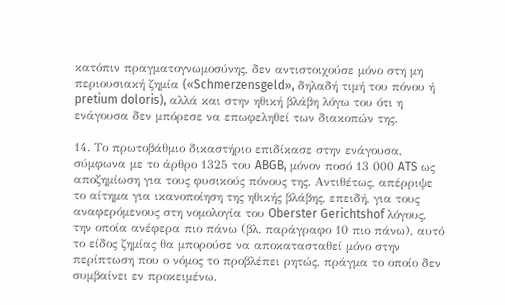κατόπιν πραγματογνωμοσύνης, δεν αντιστοιχούσε μόνο στη μη περιουσιακή ζημία («Schmerzensgeld», δηλαδή τιμή του πόνου ή pretium doloris), αλλά και στην ηθική βλάβη λόγω του ότι η ενάγουσα δεν μπόρεσε να επωφεληθεί των διακοπών της.

14. Το πρωτοβάθμιο δικαστήριο επιδίκασε στην ενάγουσα, σύμφωνα με το άρθρο 1325 του ABGB, μόνον ποσό 13 000 ATS ως αποζημίωση για τους φυσικούς πόνους της. Αντιθέτως, απέρριψε το αίτημα για ικανοποίηση της ηθικής βλάβης, επειδή, για τους αναφερόμενους στη νομολογία του Oberster Gerichtshof λόγους, την οποία ανέφερα πιο πάνω (βλ. παράγραφο 10 πιο πάνω), αυτό το είδος ζημίας θα μπορούσε να αποκατασταθεί μόνο στην περίπτωση που ο νόμος το προβλέπει ρητώς, πράγμα το οποίο δεν συμβαίνει εν προκειμένω.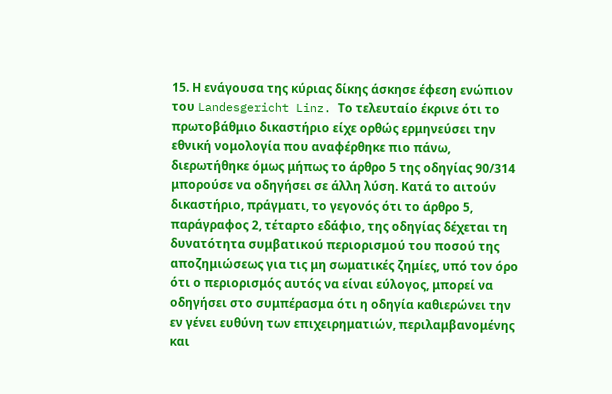15. Η ενάγουσα της κύριας δίκης άσκησε έφεση ενώπιον του Landesgericht Linz. Το τελευταίο έκρινε ότι το πρωτοβάθμιο δικαστήριο είχε ορθώς ερμηνεύσει την εθνική νομολογία που αναφέρθηκε πιο πάνω, διερωτήθηκε όμως μήπως το άρθρο 5 της οδηγίας 90/314 μπορούσε να οδηγήσει σε άλλη λύση. Κατά το αιτούν δικαστήριο, πράγματι, το γεγονός ότι το άρθρο 5, παράγραφος 2, τέταρτο εδάφιο, της οδηγίας δέχεται τη δυνατότητα συμβατικού περιορισμού του ποσού της αποζημιώσεως για τις μη σωματικές ζημίες, υπό τον όρο ότι ο περιορισμός αυτός να είναι εύλογος, μπορεί να οδηγήσει στο συμπέρασμα ότι η οδηγία καθιερώνει την εν γένει ευθύνη των επιχειρηματιών, περιλαμβανομένης και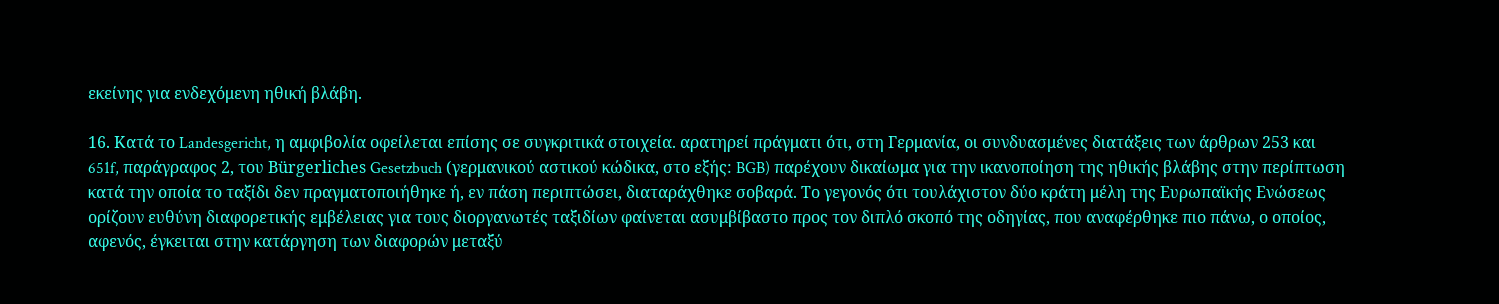εκείνης για ενδεχόμενη ηθική βλάβη.

16. Κατά το Landesgericht, η αμφιβολία οφείλεται επίσης σε συγκριτικά στοιχεία. αρατηρεί πράγματι ότι, στη Γερμανία, οι συνδυασμένες διατάξεις των άρθρων 253 και 651f, παράγραφος 2, του Bürgerliches Gesetzbuch (γερμανικού αστικού κώδικα, στο εξής: BGB) παρέχουν δικαίωμα για την ικανοποίηση της ηθικής βλάβης στην περίπτωση κατά την οποία το ταξίδι δεν πραγματοποιήθηκε ή, εν πάση περιπτώσει, διαταράχθηκε σοβαρά. Το γεγονός ότι τουλάχιστον δύο κράτη μέλη της Ευρωπαϊκής Ενώσεως ορίζουν ευθύνη διαφορετικής εμβέλειας για τους διοργανωτές ταξιδίων φαίνεται ασυμβίβαστο προς τον διπλό σκοπό της οδηγίας, που αναφέρθηκε πιο πάνω, ο οποίος, αφενός, έγκειται στην κατάργηση των διαφορών μεταξύ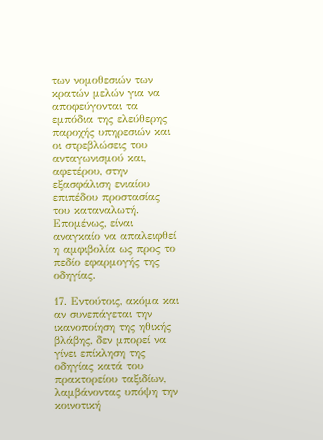των νομοθεσιών των κρατών μελών για να αποφεύγονται τα εμπόδια της ελεύθερης παροχής υπηρεσιών και οι στρεβλώσεις του ανταγωνισμού και, αφετέρου, στην εξασφάλιση ενιαίου επιπέδου προστασίας του καταναλωτή. Επομένως, είναι αναγκαίο να απαλειφθεί η αμφιβολία ως προς το πεδίο εφαρμογής της οδηγίας.

17. Εντούτοις, ακόμα και αν συνεπάγεται την ικανοποίηση της ηθικής βλάβης, δεν μπορεί να γίνει επίκληση της οδηγίας κατά του πρακτορείου ταξιδίων, λαμβάνοντας υπόψη την κοινοτική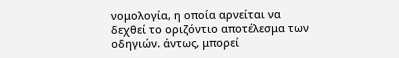νομολογία, η οποία αρνείται να δεχθεί το οριζόντιο αποτέλεσμα των οδηγιών. άντως, μπορεί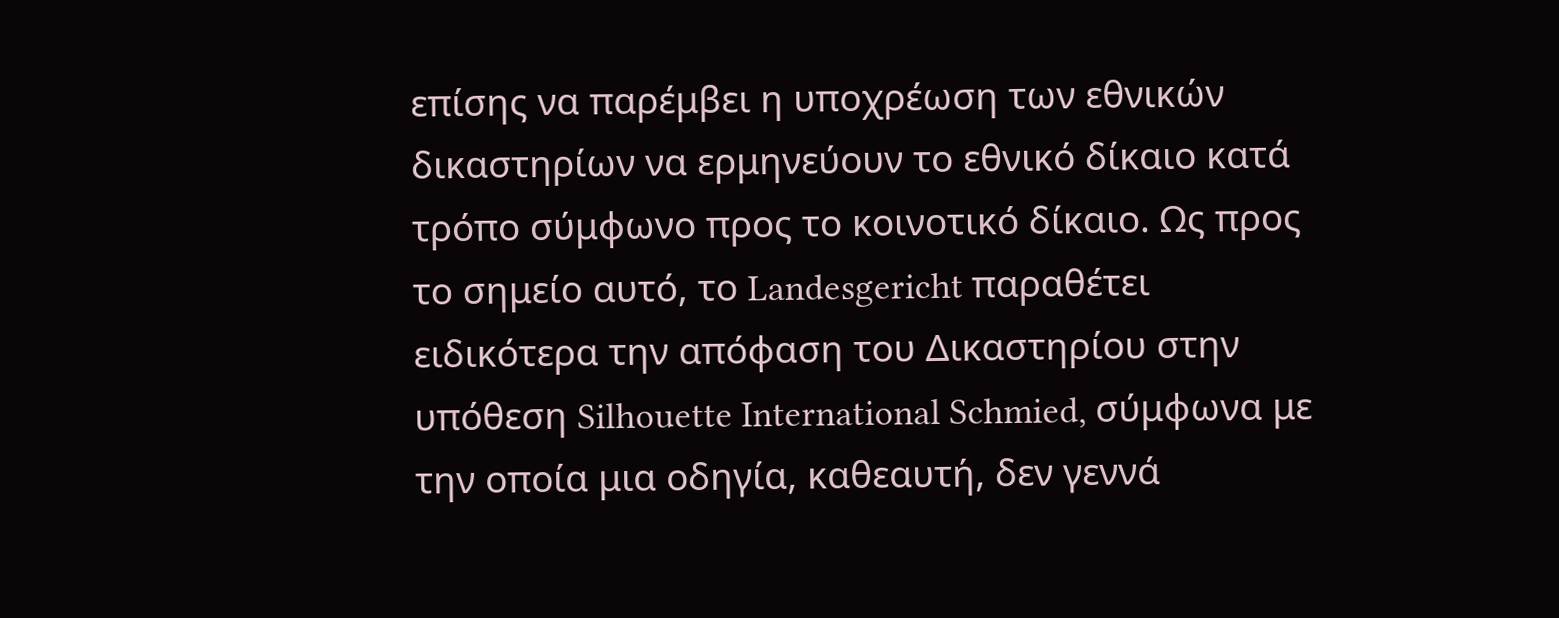επίσης να παρέμβει η υποχρέωση των εθνικών δικαστηρίων να ερμηνεύουν το εθνικό δίκαιο κατά τρόπο σύμφωνο προς το κοινοτικό δίκαιο. Ως προς το σημείο αυτό, το Landesgericht παραθέτει ειδικότερα την απόφαση του Δικαστηρίου στην υπόθεση Silhouette International Schmied, σύμφωνα με την οποία μια οδηγία, καθεαυτή, δεν γεννά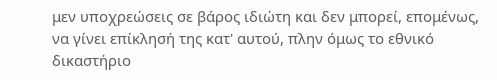μεν υποχρεώσεις σε βάρος ιδιώτη και δεν μπορεί, επομένως, να γίνει επίκλησή της κατ' αυτού, πλην όμως το εθνικό δικαστήριο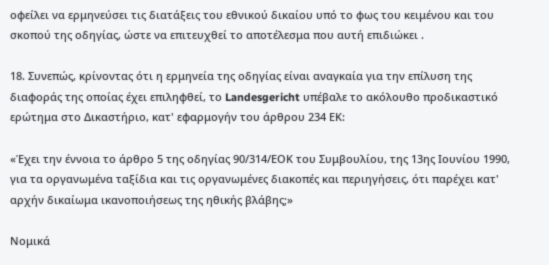οφείλει να ερμηνεύσει τις διατάξεις του εθνικού δικαίου υπό το φως του κειμένου και του σκοπού της οδηγίας, ώστε να επιτευχθεί το αποτέλεσμα που αυτή επιδιώκει .

18. Συνεπώς, κρίνοντας ότι η ερμηνεία της οδηγίας είναι αναγκαία για την επίλυση της διαφοράς της οποίας έχει επιληφθεί, το Landesgericht υπέβαλε το ακόλουθο προδικαστικό ερώτημα στο Δικαστήριο, κατ' εφαρμογήν του άρθρου 234 ΕΚ:

«Έχει την έννοια το άρθρο 5 της οδηγίας 90/314/ΕΟΚ του Συμβουλίου, της 13ης Ιουνίου 1990, για τα οργανωμένα ταξίδια και τις οργανωμένες διακοπές και περιηγήσεις, ότι παρέχει κατ' αρχήν δικαίωμα ικανοποιήσεως της ηθικής βλάβης;»

Νομικά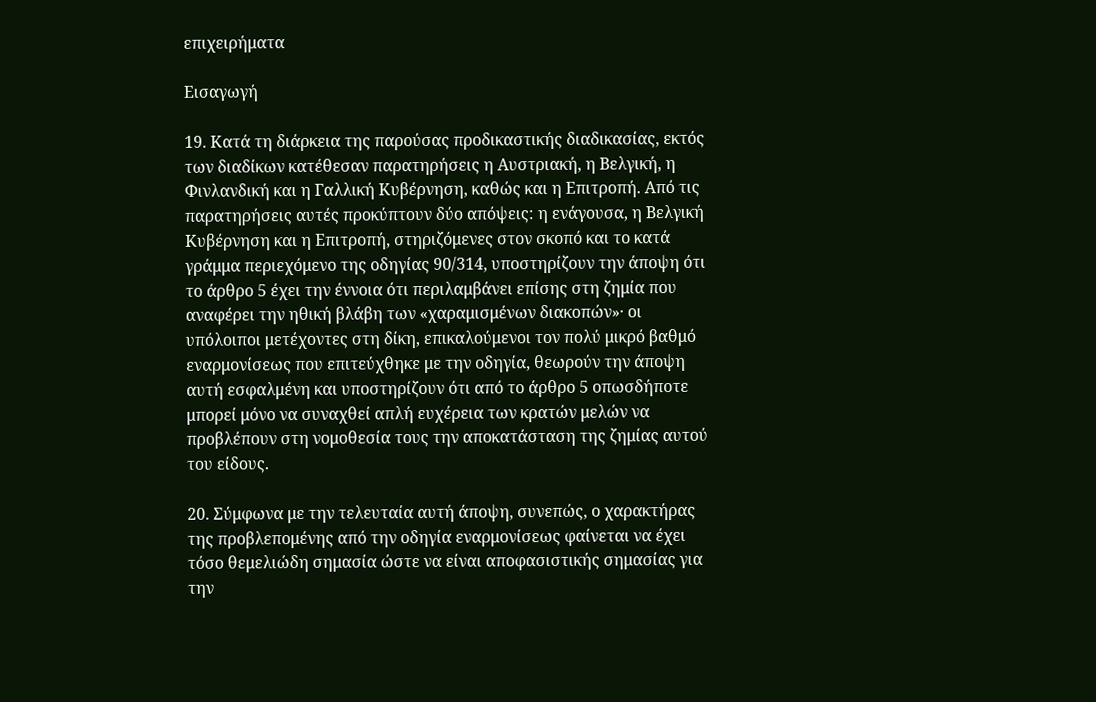επιχειρήματα

Εισαγωγή

19. Κατά τη διάρκεια της παρούσας προδικαστικής διαδικασίας, εκτός των διαδίκων κατέθεσαν παρατηρήσεις η Αυστριακή, η Βελγική, η Φινλανδική και η Γαλλική Κυβέρνηση, καθώς και η Επιτροπή. Από τις παρατηρήσεις αυτές προκύπτουν δύο απόψεις: η ενάγουσα, η Βελγική Κυβέρνηση και η Επιτροπή, στηριζόμενες στον σκοπό και το κατά γράμμα περιεχόμενο της οδηγίας 90/314, υποστηρίζουν την άποψη ότι το άρθρο 5 έχει την έννοια ότι περιλαμβάνει επίσης στη ζημία που αναφέρει την ηθική βλάβη των «χαραμισμένων διακοπών»· οι υπόλοιποι μετέχοντες στη δίκη, επικαλούμενοι τον πολύ μικρό βαθμό εναρμονίσεως που επιτεύχθηκε με την οδηγία, θεωρούν την άποψη αυτή εσφαλμένη και υποστηρίζουν ότι από το άρθρο 5 οπωσδήποτε μπορεί μόνο να συναχθεί απλή ευχέρεια των κρατών μελών να προβλέπουν στη νομοθεσία τους την αποκατάσταση της ζημίας αυτού του είδους.

20. Σύμφωνα με την τελευταία αυτή άποψη, συνεπώς, ο χαρακτήρας της προβλεπομένης από την οδηγία εναρμονίσεως φαίνεται να έχει τόσο θεμελιώδη σημασία ώστε να είναι αποφασιστικής σημασίας για την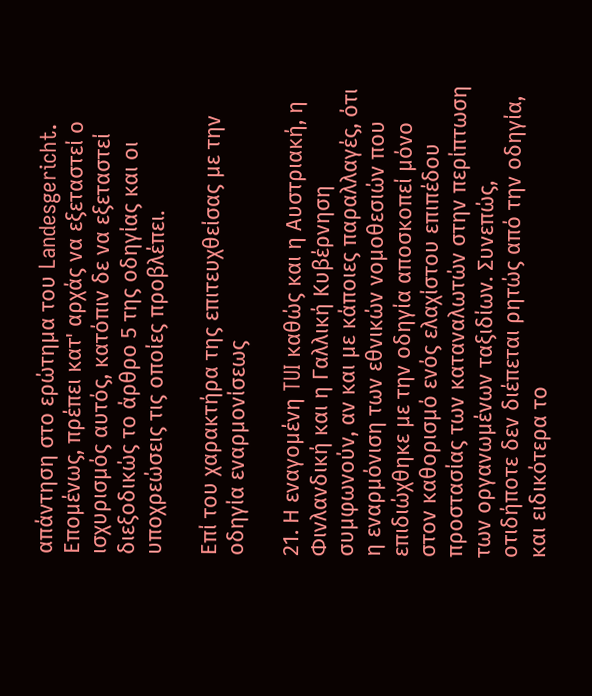απάντηση στο ερώτημα του Landesgericht. Επομένως, πρέπει κατ' αρχάς να εξεταστεί ο ισχυρισμός αυτός, κατόπιν δε να εξεταστεί διεξοδικώς το άρθρο 5 της οδηγίας και οι υποχρεώσεις τις οποίες προβλέπει.

Επί του χαρακτήρα της επιτευχθείσας με την οδηγία εναρμονίσεως

21. Η εναγομένη TUI καθώς και η Αυστριακή, η Φινλανδική και η Γαλλική Κυβέρνηση συμφωνούν, αν και με κάποιες παραλλαγές, ότι η εναρμόνιση των εθνικών νομοθεσιών που επιδιώχθηκε με την οδηγία αποσκοπεί μόνο στον καθορισμό ενός ελαχίστου επιπέδου προστασίας των καταναλωτών στην περίπτωση των οργανωμένων ταξιδίων. Συνεπώς, οτιδήποτε δεν διέπεται ρητώς από την οδηγία, και ειδικότερα το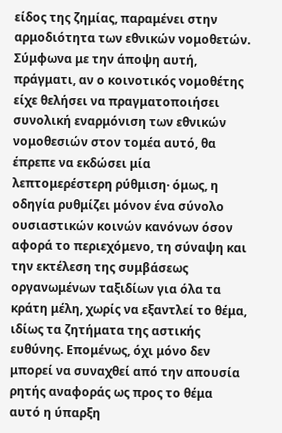είδος της ζημίας, παραμένει στην αρμοδιότητα των εθνικών νομοθετών. Σύμφωνα με την άποψη αυτή, πράγματι, αν ο κοινοτικός νομοθέτης είχε θελήσει να πραγματοποιήσει συνολική εναρμόνιση των εθνικών νομοθεσιών στον τομέα αυτό, θα έπρεπε να εκδώσει μία λεπτομερέστερη ρύθμιση· όμως, η οδηγία ρυθμίζει μόνον ένα σύνολο ουσιαστικών κοινών κανόνων όσον αφορά το περιεχόμενο, τη σύναψη και την εκτέλεση της συμβάσεως οργανωμένων ταξιδίων για όλα τα κράτη μέλη, χωρίς να εξαντλεί το θέμα, ιδίως τα ζητήματα της αστικής ευθύνης. Επομένως, όχι μόνο δεν μπορεί να συναχθεί από την απουσία ρητής αναφοράς ως προς το θέμα αυτό η ύπαρξη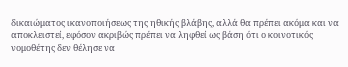δικαιώματος ικανοποιήσεως της ηθικής βλάβης, αλλά θα πρέπει ακόμα και να αποκλειστεί, εφόσον ακριβώς πρέπει να ληφθεί ως βάση ότι ο κοινοτικός νομοθέτης δεν θέλησε να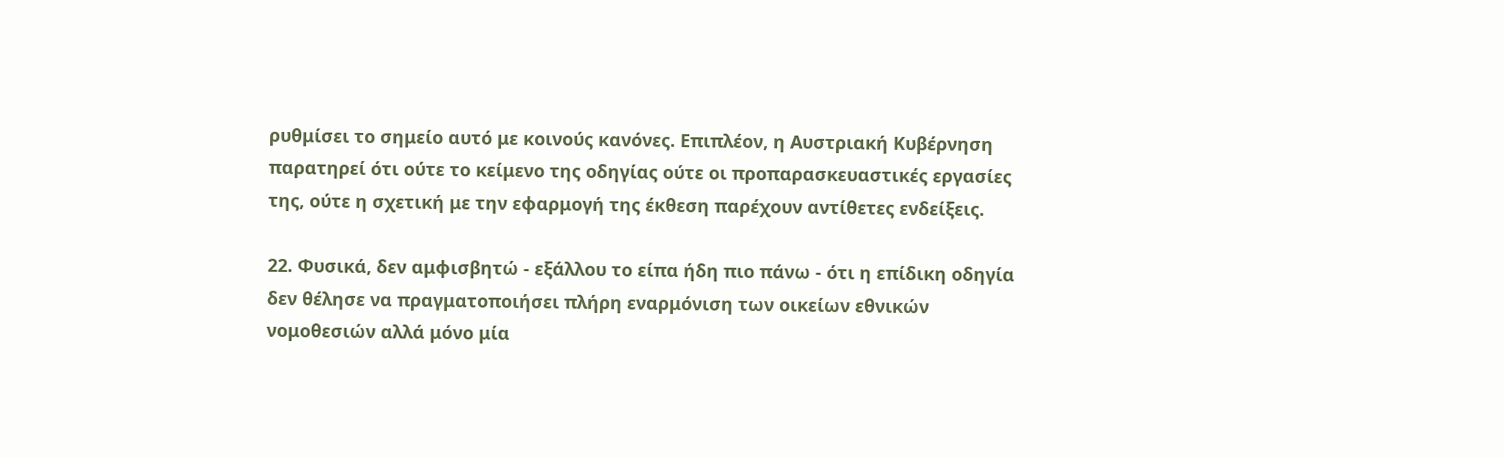ρυθμίσει το σημείο αυτό με κοινούς κανόνες. Επιπλέον, η Αυστριακή Κυβέρνηση παρατηρεί ότι ούτε το κείμενο της οδηγίας ούτε οι προπαρασκευαστικές εργασίες της, ούτε η σχετική με την εφαρμογή της έκθεση παρέχουν αντίθετες ενδείξεις.

22. Φυσικά, δεν αμφισβητώ - εξάλλου το είπα ήδη πιο πάνω - ότι η επίδικη οδηγία δεν θέλησε να πραγματοποιήσει πλήρη εναρμόνιση των οικείων εθνικών νομοθεσιών αλλά μόνο μία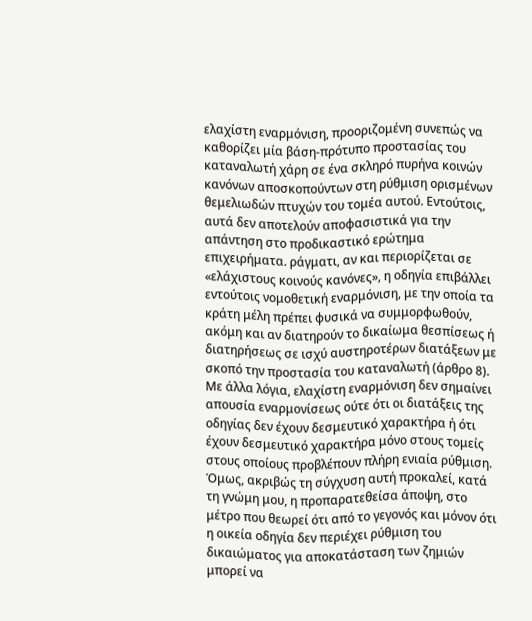ελαχίστη εναρμόνιση, προοριζομένη συνεπώς να καθορίζει μία βάση-πρότυπο προστασίας του καταναλωτή χάρη σε ένα σκληρό πυρήνα κοινών κανόνων αποσκοπούντων στη ρύθμιση ορισμένων θεμελιωδών πτυχών του τομέα αυτού. Εντούτοις, αυτά δεν αποτελούν αποφασιστικά για την απάντηση στο προδικαστικό ερώτημα επιχειρήματα. ράγματι, αν και περιορίζεται σε «ελάχιστους κοινούς κανόνες», η οδηγία επιβάλλει εντούτοις νομοθετική εναρμόνιση, με την οποία τα κράτη μέλη πρέπει φυσικά να συμμορφωθούν, ακόμη και αν διατηρούν το δικαίωμα θεσπίσεως ή διατηρήσεως σε ισχύ αυστηροτέρων διατάξεων με σκοπό την προστασία του καταναλωτή (άρθρο 8). Με άλλα λόγια, ελαχίστη εναρμόνιση δεν σημαίνει απουσία εναρμονίσεως ούτε ότι οι διατάξεις της οδηγίας δεν έχουν δεσμευτικό χαρακτήρα ή ότι έχουν δεσμευτικό χαρακτήρα μόνο στους τομείς στους οποίους προβλέπουν πλήρη ενιαία ρύθμιση. Όμως, ακριβώς τη σύγχυση αυτή προκαλεί, κατά τη γνώμη μου, η προπαρατεθείσα άποψη, στο μέτρο που θεωρεί ότι από το γεγονός και μόνον ότι η οικεία οδηγία δεν περιέχει ρύθμιση του δικαιώματος για αποκατάσταση των ζημιών μπορεί να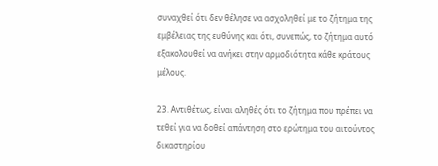συναχθεί ότι δεν θέλησε να ασχοληθεί με το ζήτημα της εμβέλειας της ευθύνης και ότι, συνεπώς, το ζήτημα αυτό εξακολουθεί να ανήκει στην αρμοδιότητα κάθε κράτους μέλους.

23. Αντιθέτως, είναι αληθές ότι το ζήτημα που πρέπει να τεθεί για να δοθεί απάντηση στο ερώτημα του αιτούντος δικαστηρίου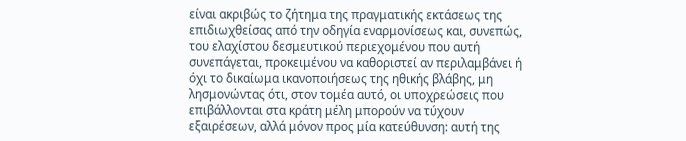είναι ακριβώς το ζήτημα της πραγματικής εκτάσεως της επιδιωχθείσας από την οδηγία εναρμονίσεως και, συνεπώς, του ελαχίστου δεσμευτικού περιεχομένου που αυτή συνεπάγεται, προκειμένου να καθοριστεί αν περιλαμβάνει ή όχι το δικαίωμα ικανοποιήσεως της ηθικής βλάβης, μη λησμονώντας ότι, στον τομέα αυτό, οι υποχρεώσεις που επιβάλλονται στα κράτη μέλη μπορούν να τύχουν εξαιρέσεων, αλλά μόνον προς μία κατεύθυνση: αυτή της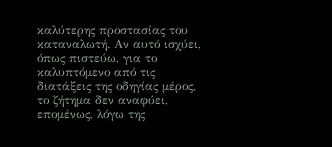καλύτερης προστασίας του καταναλωτή. Αν αυτό ισχύει, όπως πιστεύω, για το καλυπτόμενο από τις διατάξεις της οδηγίας μέρος, το ζήτημα δεν αναφύει, επομένως, λόγω της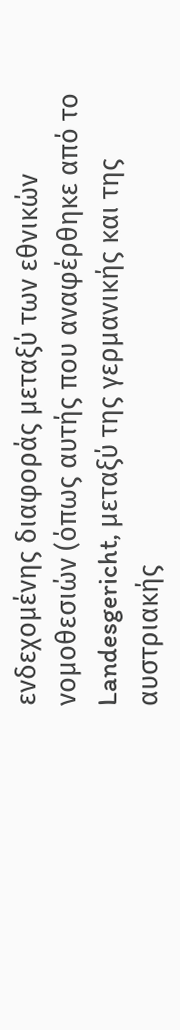ενδεχομένης διαφοράς μεταξύ των εθνικών νομοθεσιών (όπως αυτής που αναφέρθηκε από το Landesgericht, μεταξύ της γερμανικής και της αυστριακής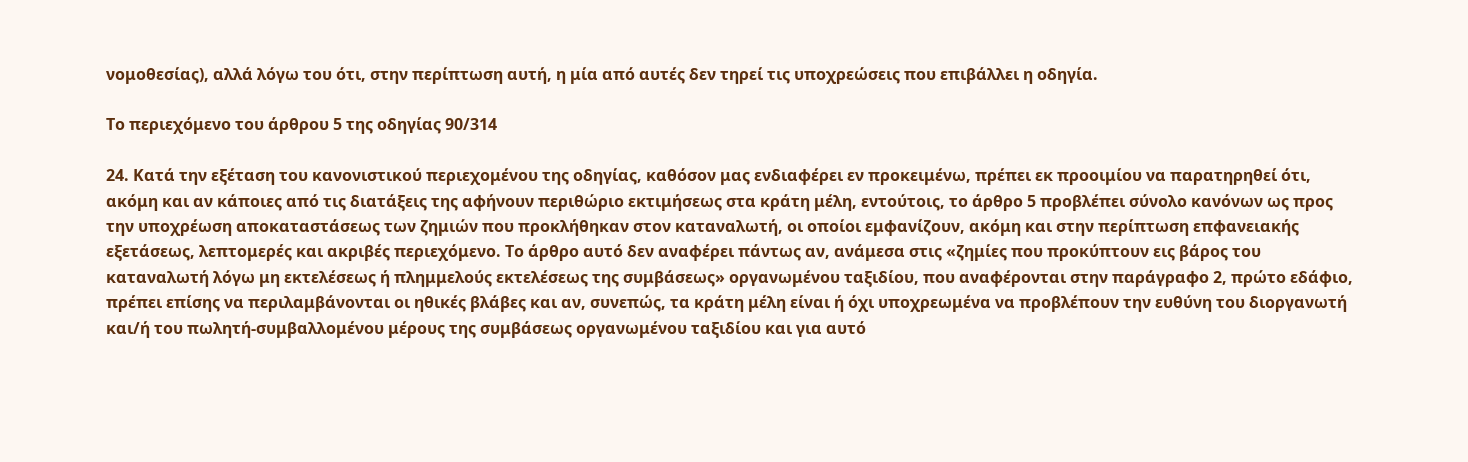νομοθεσίας), αλλά λόγω του ότι, στην περίπτωση αυτή, η μία από αυτές δεν τηρεί τις υποχρεώσεις που επιβάλλει η οδηγία.

Το περιεχόμενο του άρθρου 5 της οδηγίας 90/314

24. Κατά την εξέταση του κανονιστικού περιεχομένου της οδηγίας, καθόσον μας ενδιαφέρει εν προκειμένω, πρέπει εκ προοιμίου να παρατηρηθεί ότι, ακόμη και αν κάποιες από τις διατάξεις της αφήνουν περιθώριο εκτιμήσεως στα κράτη μέλη, εντούτοις, το άρθρο 5 προβλέπει σύνολο κανόνων ως προς την υποχρέωση αποκαταστάσεως των ζημιών που προκλήθηκαν στον καταναλωτή, οι οποίοι εμφανίζουν, ακόμη και στην περίπτωση επφανειακής εξετάσεως, λεπτομερές και ακριβές περιεχόμενο. Το άρθρο αυτό δεν αναφέρει πάντως αν, ανάμεσα στις «ζημίες που προκύπτουν εις βάρος του καταναλωτή λόγω μη εκτελέσεως ή πλημμελούς εκτελέσεως της συμβάσεως» οργανωμένου ταξιδίου, που αναφέρονται στην παράγραφο 2, πρώτο εδάφιο, πρέπει επίσης να περιλαμβάνονται οι ηθικές βλάβες και αν, συνεπώς, τα κράτη μέλη είναι ή όχι υποχρεωμένα να προβλέπουν την ευθύνη του διοργανωτή και/ή του πωλητή-συμβαλλομένου μέρους της συμβάσεως οργανωμένου ταξιδίου και για αυτό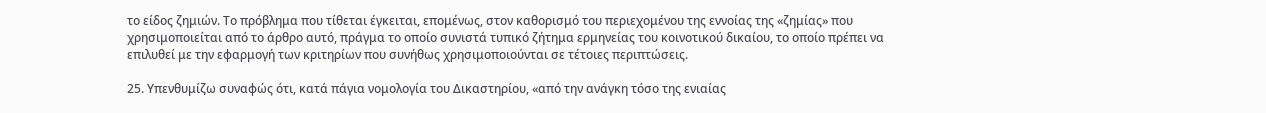το είδος ζημιών. Το πρόβλημα που τίθεται έγκειται, επομένως, στον καθορισμό του περιεχομένου της εννοίας της «ζημίας» που χρησιμοποιείται από το άρθρο αυτό, πράγμα το οποίο συνιστά τυπικό ζήτημα ερμηνείας του κοινοτικού δικαίου, το οποίο πρέπει να επιλυθεί με την εφαρμογή των κριτηρίων που συνήθως χρησιμοποιούνται σε τέτοιες περιπτώσεις.

25. Υπενθυμίζω συναφώς ότι, κατά πάγια νομολογία του Δικαστηρίου, «από την ανάγκη τόσο της ενιαίας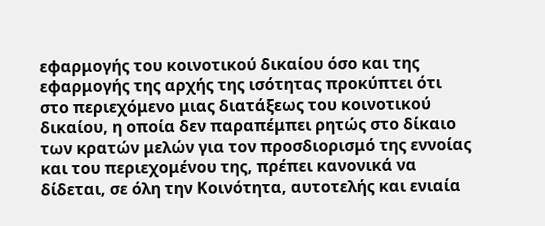εφαρμογής του κοινοτικού δικαίου όσο και της εφαρμογής της αρχής της ισότητας προκύπτει ότι στο περιεχόμενο μιας διατάξεως του κοινοτικού δικαίου, η οποία δεν παραπέμπει ρητώς στο δίκαιο των κρατών μελών για τον προσδιορισμό της εννοίας και του περιεχομένου της, πρέπει κανονικά να δίδεται, σε όλη την Κοινότητα, αυτοτελής και ενιαία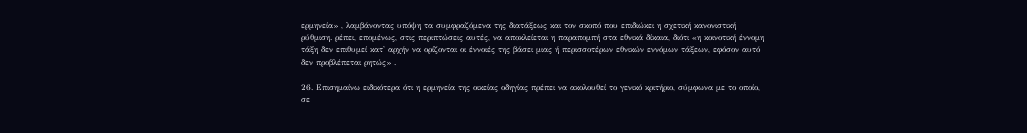ερμηνεία» , λαμβάνοντας υπόψη τα συμφραζόμενα της διατάξεως και τον σκοπό που επιδιώκει η σχετική κανονιστική ρύθμιση. ρέπει, επομένως, στις περιπτώσεις αυτές, να αποκλείεται η παραπομπή στα εθνικά δίκαια, διότι «η κοινοτική έννομη τάξη δεν επιθυμεί κατ' αρχήν να ορίζονται οι έννοιές της βάσει μιας ή περισσοτέρων εθνικών εννόμων τάξεων, εφόσον αυτό δεν προβλέπεται ρητώς» .

26. Επισημαίνω ειδικότερα ότι η ερμηνεία της οικείας οδηγίας πρέπει να ακολουθεί το γενικό κριτήριο, σύμφωνα με το οποίο, σε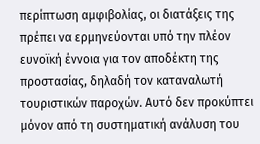περίπτωση αμφιβολίας, οι διατάξεις της πρέπει να ερμηνεύονται υπό την πλέον ευνοϊκή έννοια για τον αποδέκτη της προστασίας, δηλαδή τον καταναλωτή τουριστικών παροχών. Αυτό δεν προκύπτει μόνον από τη συστηματική ανάλυση του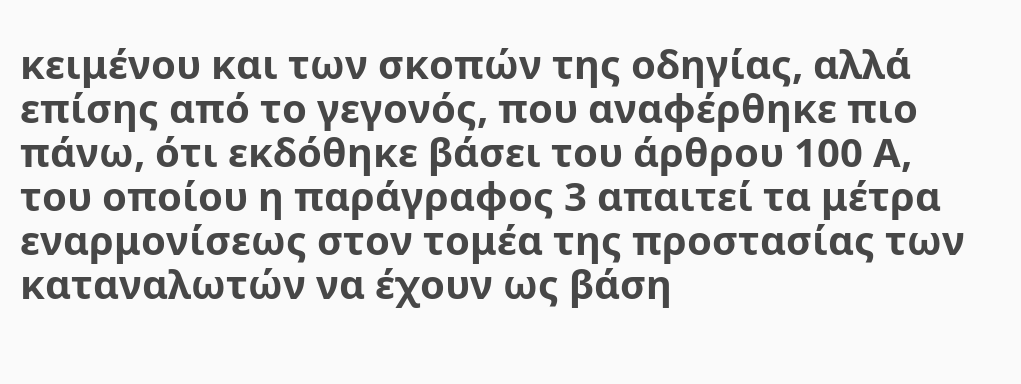κειμένου και των σκοπών της οδηγίας, αλλά επίσης από το γεγονός, που αναφέρθηκε πιο πάνω, ότι εκδόθηκε βάσει του άρθρου 100 Α, του οποίου η παράγραφος 3 απαιτεί τα μέτρα εναρμονίσεως στον τομέα της προστασίας των καταναλωτών να έχουν ως βάση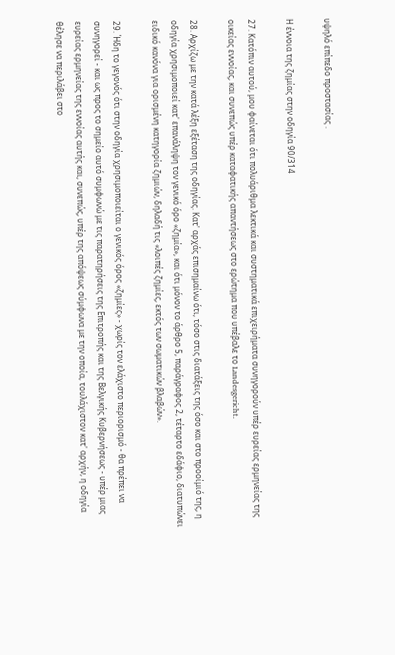υψηλό επίπεδο προστασίας .

Η έννοια της ζημίας στην οδηγία 90/314

27. Κατόπιν αυτού, μου φαίνεται ότι πολυάριθμα λεκτικά και συστηματικά επιχειρήματα συνηγορούν υπέρ ευρείας ερμηνείας της οικείας εννοίας, και συνεπώς υπέρ καταφατικής απαντήσεως στο ερώτημα που υπέβαλε το Landesgericht.

28. Αρχίζω με την κατά λέξη εξέταση της οδηγίας. Κατ' αρχάς επισημαίνω ότι, τόσο στις διατάξεις της όσο και στο προοίμιό της, η οδηγία χρησιμοποιεί κατ' επανάληψη τον γενικό όρο «ζημία», και ότι μόνον το άρθρο 5, παράγραφος 2, τέταρτο εδάφιο, διατυπώνει ειδικό κανόνα για ορισμένη κατηγορία ζημιών, δηλαδή τις «λοιπές ζημίες, εκτός των σωματικών βλαβών».

29. Ήδη το γεγονός ότι στην οδηγία χρησιμοποιείται ο γενικός όρος «ζημίες» - χωρίς τον ελάχιστο περιορισμό - θα πρέπει να συνηγορεί - και ως προς το σημείο αυτό συμφωνώ με τις παρατηρήσεις της Επιτροπής και της Βελγικής Κυβερνήσεως - υπέρ μιας ευρείας ερμηνείας της εννοίας αυτής και, συνεπώς, υπέρ της απόψεως σύμφωνα με την οποία, τουλάχιστον κατ' αρχήν, η οδηγία θέλησε να περιλάβει στο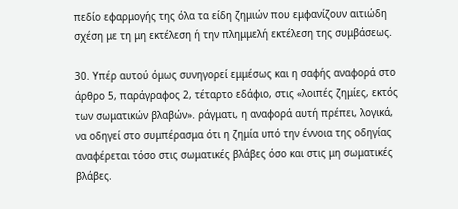πεδίο εφαρμογής της όλα τα είδη ζημιών που εμφανίζουν αιτιώδη σχέση με τη μη εκτέλεση ή την πλημμελή εκτέλεση της συμβάσεως.

30. Υπέρ αυτού όμως συνηγορεί εμμέσως και η σαφής αναφορά στο άρθρο 5, παράγραφος 2, τέταρτο εδάφιο, στις «λοιπές ζημίες, εκτός των σωματικών βλαβών». ράγματι, η αναφορά αυτή πρέπει, λογικά, να οδηγεί στο συμπέρασμα ότι η ζημία υπό την έννοια της οδηγίας αναφέρεται τόσο στις σωματικές βλάβες όσο και στις μη σωματικές βλάβες.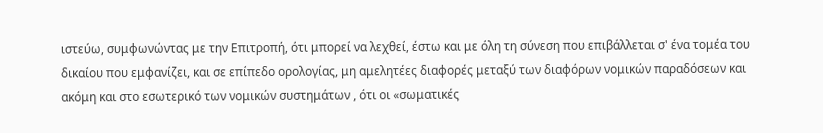ιστεύω, συμφωνώντας με την Επιτροπή, ότι μπορεί να λεχθεί, έστω και με όλη τη σύνεση που επιβάλλεται σ' ένα τομέα του δικαίου που εμφανίζει, και σε επίπεδο ορολογίας, μη αμελητέες διαφορές μεταξύ των διαφόρων νομικών παραδόσεων και ακόμη και στο εσωτερικό των νομικών συστημάτων , ότι οι «σωματικές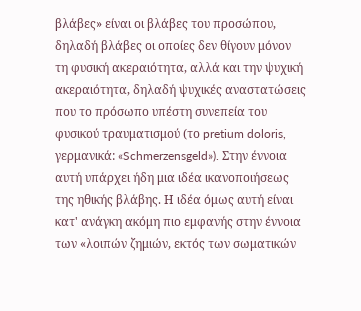βλάβες» είναι οι βλάβες του προσώπου, δηλαδή βλάβες οι οποίες δεν θίγουν μόνον τη φυσική ακεραιότητα, αλλά και την ψυχική ακεραιότητα, δηλαδή ψυχικές αναστατώσεις που το πρόσωπο υπέστη συνεπεία του φυσικού τραυματισμού (το pretium doloris, γερμανικά: «Schmerzensgeld»). Στην έννοια αυτή υπάρχει ήδη μια ιδέα ικανοποιήσεως της ηθικής βλάβης. Η ιδέα όμως αυτή είναι κατ' ανάγκη ακόμη πιο εμφανής στην έννοια των «λοιπών ζημιών, εκτός των σωματικών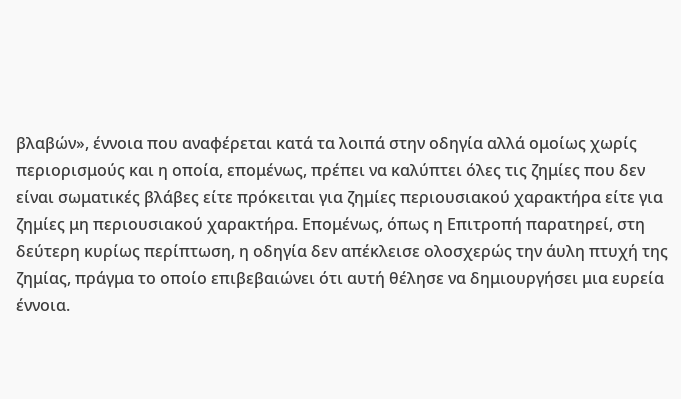βλαβών», έννοια που αναφέρεται κατά τα λοιπά στην οδηγία αλλά ομοίως χωρίς περιορισμούς και η οποία, επομένως, πρέπει να καλύπτει όλες τις ζημίες που δεν είναι σωματικές βλάβες είτε πρόκειται για ζημίες περιουσιακού χαρακτήρα είτε για ζημίες μη περιουσιακού χαρακτήρα. Επομένως, όπως η Επιτροπή παρατηρεί, στη δεύτερη κυρίως περίπτωση, η οδηγία δεν απέκλεισε ολοσχερώς την άυλη πτυχή της ζημίας, πράγμα το οποίο επιβεβαιώνει ότι αυτή θέλησε να δημιουργήσει μια ευρεία έννοια.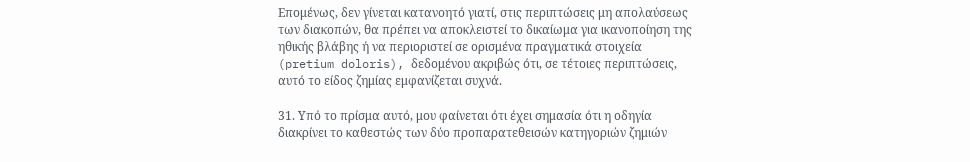Επομένως, δεν γίνεται κατανοητό γιατί, στις περιπτώσεις μη απολαύσεως των διακοπών, θα πρέπει να αποκλειστεί το δικαίωμα για ικανοποίηση της ηθικής βλάβης ή να περιοριστεί σε ορισμένα πραγματικά στοιχεία (pretium doloris), δεδομένου ακριβώς ότι, σε τέτοιες περιπτώσεις, αυτό το είδος ζημίας εμφανίζεται συχνά.

31. Υπό το πρίσμα αυτό, μου φαίνεται ότι έχει σημασία ότι η οδηγία διακρίνει το καθεστώς των δύο προπαρατεθεισών κατηγοριών ζημιών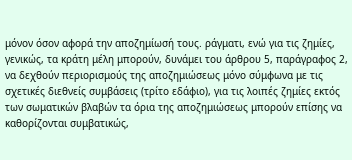μόνον όσον αφορά την αποζημίωσή τους. ράγματι, ενώ για τις ζημίες, γενικώς, τα κράτη μέλη μπορούν, δυνάμει του άρθρου 5, παράγραφος 2, να δεχθούν περιορισμούς της αποζημιώσεως μόνο σύμφωνα με τις σχετικές διεθνείς συμβάσεις (τρίτο εδάφιο), για τις λοιπές ζημίες εκτός των σωματικών βλαβών τα όρια της αποζημιώσεως μπορούν επίσης να καθορίζονται συμβατικώς,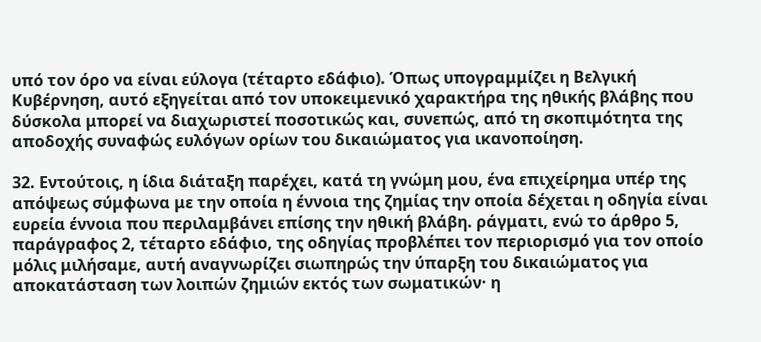υπό τον όρο να είναι εύλογα (τέταρτο εδάφιο). Όπως υπογραμμίζει η Βελγική Κυβέρνηση, αυτό εξηγείται από τον υποκειμενικό χαρακτήρα της ηθικής βλάβης που δύσκολα μπορεί να διαχωριστεί ποσοτικώς και, συνεπώς, από τη σκοπιμότητα της αποδοχής συναφώς ευλόγων ορίων του δικαιώματος για ικανοποίηση.

32. Εντούτοις, η ίδια διάταξη παρέχει, κατά τη γνώμη μου, ένα επιχείρημα υπέρ της απόψεως σύμφωνα με την οποία η έννοια της ζημίας την οποία δέχεται η οδηγία είναι ευρεία έννοια που περιλαμβάνει επίσης την ηθική βλάβη. ράγματι, ενώ το άρθρο 5, παράγραφος 2, τέταρτο εδάφιο, της οδηγίας προβλέπει τον περιορισμό για τον οποίο μόλις μιλήσαμε, αυτή αναγνωρίζει σιωπηρώς την ύπαρξη του δικαιώματος για αποκατάσταση των λοιπών ζημιών εκτός των σωματικών· η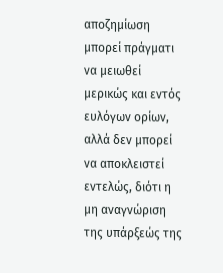αποζημίωση μπορεί πράγματι να μειωθεί μερικώς και εντός ευλόγων ορίων, αλλά δεν μπορεί να αποκλειστεί εντελώς, διότι η μη αναγνώριση της υπάρξεώς της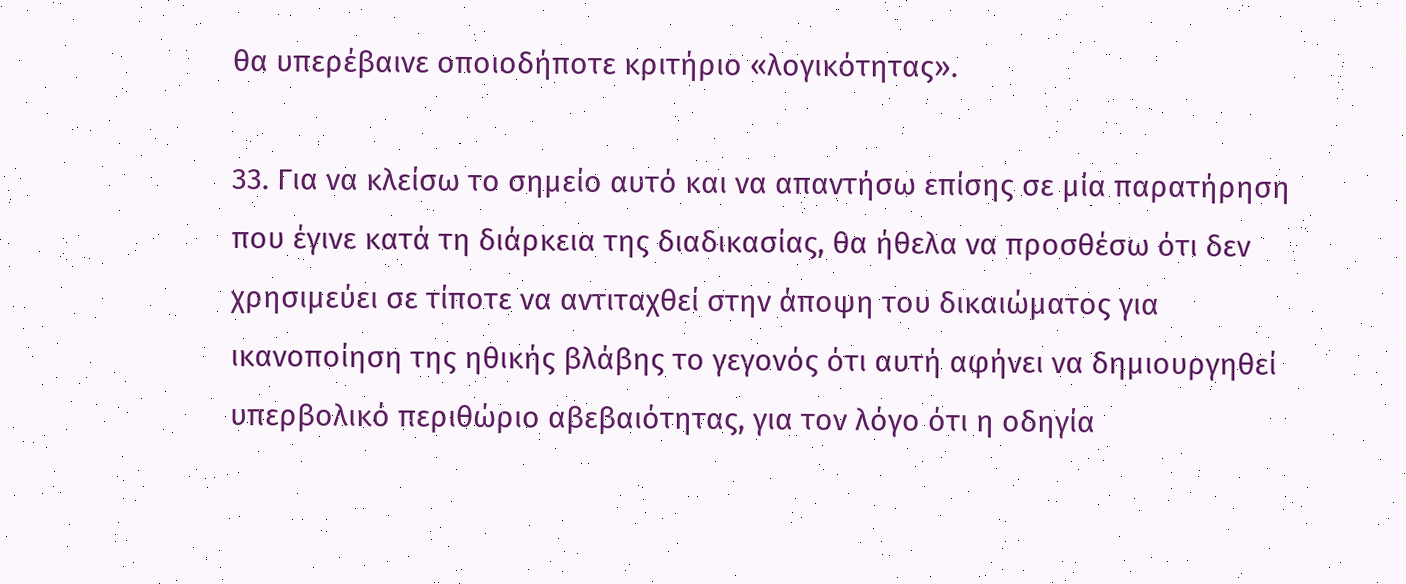θα υπερέβαινε οποιοδήποτε κριτήριο «λογικότητας».

33. Για να κλείσω το σημείο αυτό και να απαντήσω επίσης σε μία παρατήρηση που έγινε κατά τη διάρκεια της διαδικασίας, θα ήθελα να προσθέσω ότι δεν χρησιμεύει σε τίποτε να αντιταχθεί στην άποψη του δικαιώματος για ικανοποίηση της ηθικής βλάβης το γεγονός ότι αυτή αφήνει να δημιουργηθεί υπερβολικό περιθώριο αβεβαιότητας, για τον λόγο ότι η οδηγία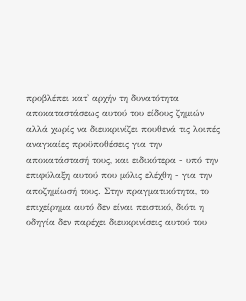προβλέπει κατ' αρχήν τη δυνατότητα αποκαταστάσεως αυτού του είδους ζημιών αλλά χωρίς να διευκρινίζει πουθενά τις λοιπές αναγκαίες προϋποθέσεις για την αποκατάστασή τους, και ειδικότερα - υπό την επιφύλαξη αυτού που μόλις ελέχθη - για την αποζημίωσή τους. Στην πραγματικότητα, το επιχείρημα αυτό δεν είναι πειστικό, διότι η οδηγία δεν παρέχει διευκρινίσεις αυτού του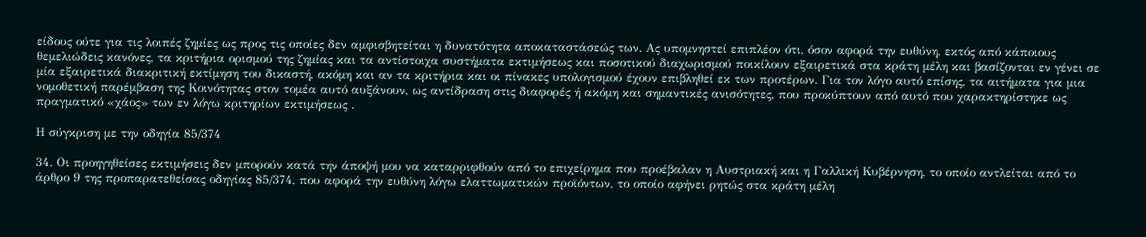είδους ούτε για τις λοιπές ζημίες ως προς τις οποίες δεν αμφισβητείται η δυνατότητα αποκαταστάσεώς των. Ας υπομνηστεί επιπλέον ότι, όσον αφορά την ευθύνη, εκτός από κάποιους θεμελιώδεις κανόνες, τα κριτήρια ορισμού της ζημίας και τα αντίστοιχα συστήματα εκτιμήσεως και ποσοτικού διαχωρισμού ποικίλουν εξαιρετικά στα κράτη μέλη και βασίζονται εν γένει σε μία εξαιρετικά διακριτική εκτίμηση του δικαστή, ακόμη και αν τα κριτήρια και οι πίνακες υπολογισμού έχουν επιβληθεί εκ των προτέρων. Για τον λόγο αυτό επίσης, τα αιτήματα για μια νομοθετική παρέμβαση της Κοινότητας στον τομέα αυτό αυξάνουν, ως αντίδραση στις διαφορές ή ακόμη και σημαντικές ανισότητες, που προκύπτουν από αυτό που χαρακτηρίστηκε ως πραγματικό «χάος» των εν λόγω κριτηρίων εκτιμήσεως .

Η σύγκριση με την οδηγία 85/374

34. Οι προηγηθείσες εκτιμήσεις δεν μπορούν κατά την άποψή μου να καταρριφθούν από το επιχείρημα που προέβαλαν η Αυστριακή και η Γαλλική Κυβέρνηση, το οποίο αντλείται από το άρθρο 9 της προπαρατεθείσας οδηγίας 85/374, που αφορά την ευθύνη λόγω ελαττωματικών προϊόντων, το οποίο αφήνει ρητώς στα κράτη μέλη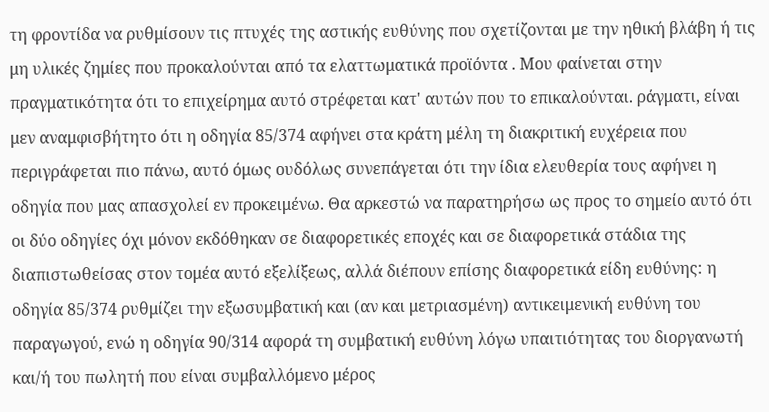τη φροντίδα να ρυθμίσουν τις πτυχές της αστικής ευθύνης που σχετίζονται με την ηθική βλάβη ή τις μη υλικές ζημίες που προκαλούνται από τα ελαττωματικά προϊόντα . Μου φαίνεται στην πραγματικότητα ότι το επιχείρημα αυτό στρέφεται κατ' αυτών που το επικαλούνται. ράγματι, είναι μεν αναμφισβήτητο ότι η οδηγία 85/374 αφήνει στα κράτη μέλη τη διακριτική ευχέρεια που περιγράφεται πιο πάνω, αυτό όμως ουδόλως συνεπάγεται ότι την ίδια ελευθερία τους αφήνει η οδηγία που μας απασχολεί εν προκειμένω. Θα αρκεστώ να παρατηρήσω ως προς το σημείο αυτό ότι οι δύο οδηγίες όχι μόνον εκδόθηκαν σε διαφορετικές εποχές και σε διαφορετικά στάδια της διαπιστωθείσας στον τομέα αυτό εξελίξεως, αλλά διέπουν επίσης διαφορετικά είδη ευθύνης: η οδηγία 85/374 ρυθμίζει την εξωσυμβατική και (αν και μετριασμένη) αντικειμενική ευθύνη του παραγωγού, ενώ η οδηγία 90/314 αφορά τη συμβατική ευθύνη λόγω υπαιτιότητας του διοργανωτή και/ή του πωλητή που είναι συμβαλλόμενο μέρος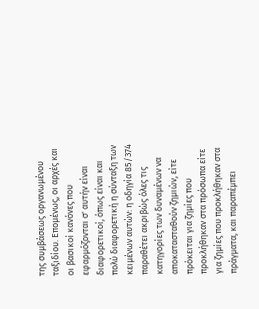της συμβάσεως οργανωμένου ταξιδίου. Επομένως, οι αρχές και οι βασικοί κανόνες που εφαρμόζονται σ' αυτήν είναι διαφορετικοί, όπως είναι και πολύ διαφορετική η σύνταξη των κειμένων αυτών: η οδηγία 85/374 παραθέτει ακριβώς όλες τις κατηγορίες των δυναμένων να αποκατασταθούν ζημιών, είτε πρόκειται για ζημίες που προκλήθηκαν στα πρόσωπα είτε για ζημίες που προκλήθηκαν στα πράγματα, και παραπέμπει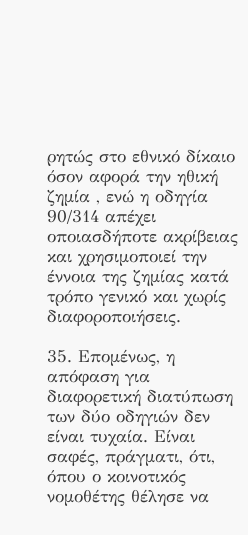ρητώς στο εθνικό δίκαιο όσον αφορά την ηθική ζημία , ενώ η οδηγία 90/314 απέχει οποιασδήποτε ακρίβειας και χρησιμοποιεί την έννοια της ζημίας κατά τρόπο γενικό και χωρίς διαφοροποιήσεις.

35. Επομένως, η απόφαση για διαφορετική διατύπωση των δύο οδηγιών δεν είναι τυχαία. Είναι σαφές, πράγματι, ότι, όπου ο κοινοτικός νομοθέτης θέλησε να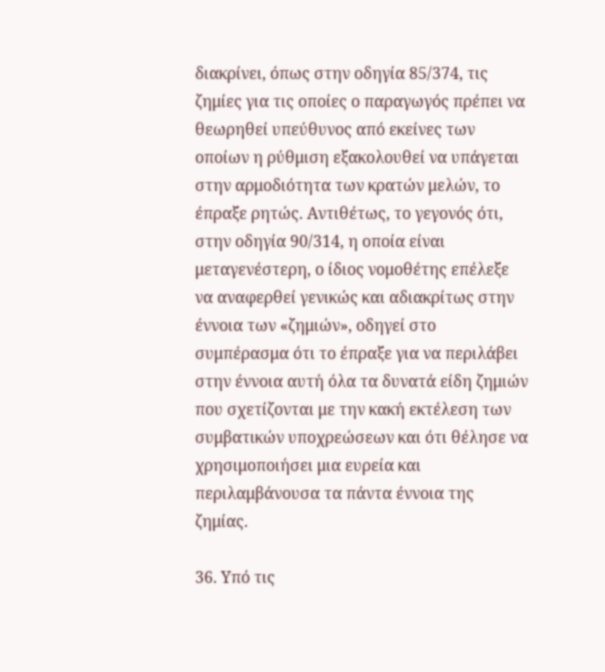διακρίνει, όπως στην οδηγία 85/374, τις ζημίες για τις οποίες ο παραγωγός πρέπει να θεωρηθεί υπεύθυνος από εκείνες των οποίων η ρύθμιση εξακολουθεί να υπάγεται στην αρμοδιότητα των κρατών μελών, το έπραξε ρητώς. Αντιθέτως, το γεγονός ότι, στην οδηγία 90/314, η οποία είναι μεταγενέστερη, ο ίδιος νομοθέτης επέλεξε να αναφερθεί γενικώς και αδιακρίτως στην έννοια των «ζημιών», οδηγεί στο συμπέρασμα ότι το έπραξε για να περιλάβει στην έννοια αυτή όλα τα δυνατά είδη ζημιών που σχετίζονται με την κακή εκτέλεση των συμβατικών υποχρεώσεων και ότι θέλησε να χρησιμοποιήσει μια ευρεία και περιλαμβάνουσα τα πάντα έννοια της ζημίας.

36. Υπό τις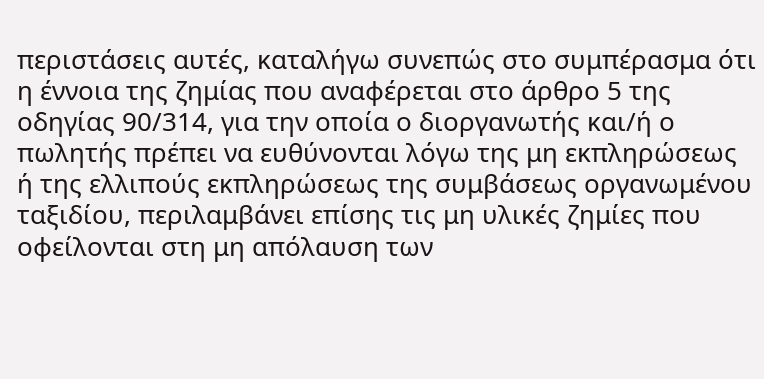περιστάσεις αυτές, καταλήγω συνεπώς στο συμπέρασμα ότι η έννοια της ζημίας που αναφέρεται στο άρθρο 5 της οδηγίας 90/314, για την οποία ο διοργανωτής και/ή ο πωλητής πρέπει να ευθύνονται λόγω της μη εκπληρώσεως ή της ελλιπούς εκπληρώσεως της συμβάσεως οργανωμένου ταξιδίου, περιλαμβάνει επίσης τις μη υλικές ζημίες που οφείλονται στη μη απόλαυση των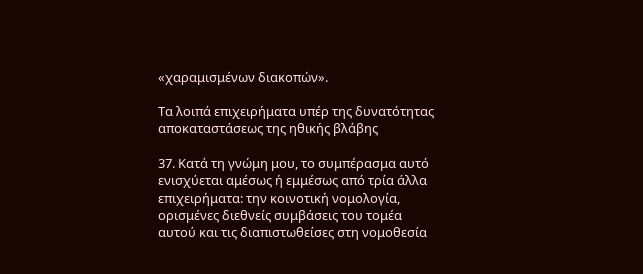«χαραμισμένων διακοπών».

Τα λοιπά επιχειρήματα υπέρ της δυνατότητας αποκαταστάσεως της ηθικής βλάβης

37. Κατά τη γνώμη μου, το συμπέρασμα αυτό ενισχύεται αμέσως ή εμμέσως από τρία άλλα επιχειρήματα: την κοινοτική νομολογία, ορισμένες διεθνείς συμβάσεις του τομέα αυτού και τις διαπιστωθείσες στη νομοθεσία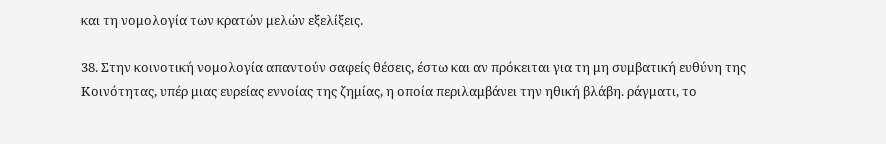και τη νομολογία των κρατών μελών εξελίξεις.

38. Στην κοινοτική νομολογία απαντούν σαφείς θέσεις, έστω και αν πρόκειται για τη μη συμβατική ευθύνη της Κοινότητας, υπέρ μιας ευρείας εννοίας της ζημίας, η οποία περιλαμβάνει την ηθική βλάβη. ράγματι, το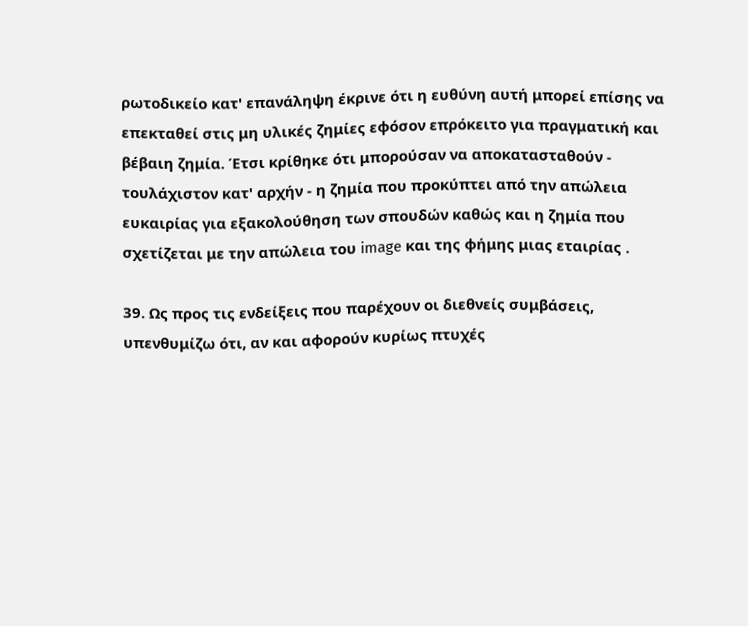ρωτοδικείο κατ' επανάληψη έκρινε ότι η ευθύνη αυτή μπορεί επίσης να επεκταθεί στις μη υλικές ζημίες εφόσον επρόκειτο για πραγματική και βέβαιη ζημία. Έτσι κρίθηκε ότι μπορούσαν να αποκατασταθούν - τουλάχιστον κατ' αρχήν - η ζημία που προκύπτει από την απώλεια ευκαιρίας για εξακολούθηση των σπουδών καθώς και η ζημία που σχετίζεται με την απώλεια του image και της φήμης μιας εταιρίας .

39. Ως προς τις ενδείξεις που παρέχουν οι διεθνείς συμβάσεις, υπενθυμίζω ότι, αν και αφορούν κυρίως πτυχές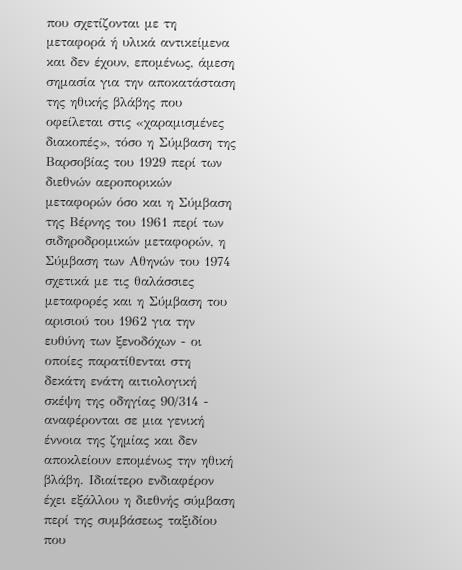που σχετίζονται με τη μεταφορά ή υλικά αντικείμενα και δεν έχουν, επομένως, άμεση σημασία για την αποκατάσταση της ηθικής βλάβης που οφείλεται στις «χαραμισμένες διακοπές», τόσο η Σύμβαση της Βαρσοβίας του 1929 περί των διεθνών αεροπορικών μεταφορών όσο και η Σύμβαση της Βέρνης του 1961 περί των σιδηροδρομικών μεταφορών, η Σύμβαση των Αθηνών του 1974 σχετικά με τις θαλάσσιες μεταφορές και η Σύμβαση του αρισιού του 1962 για την ευθύνη των ξενοδόχων - οι οποίες παρατίθενται στη δεκάτη ενάτη αιτιολογική σκέψη της οδηγίας 90/314 - αναφέρονται σε μια γενική έννοια της ζημίας και δεν αποκλείουν επομένως την ηθική βλάβη. Ιδιαίτερο ενδιαφέρον έχει εξάλλου η διεθνής σύμβαση περί της συμβάσεως ταξιδίου που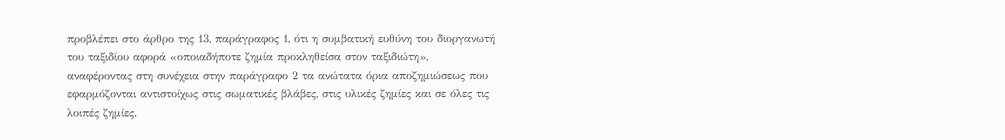προβλέπει στο άρθρο της 13, παράγραφος 1, ότι η συμβατική ευθύνη του διοργανωτή του ταξιδίου αφορά «οποιαδήποτε ζημία προκληθείσα στον ταξιδιώτη», αναφέροντας στη συνέχεια στην παράγραφο 2 τα ανώτατα όρια αποζημιώσεως που εφαρμόζονται αντιστοίχως στις σωματικές βλάβες, στις υλικές ζημίες και σε όλες τις λοιπές ζημίες.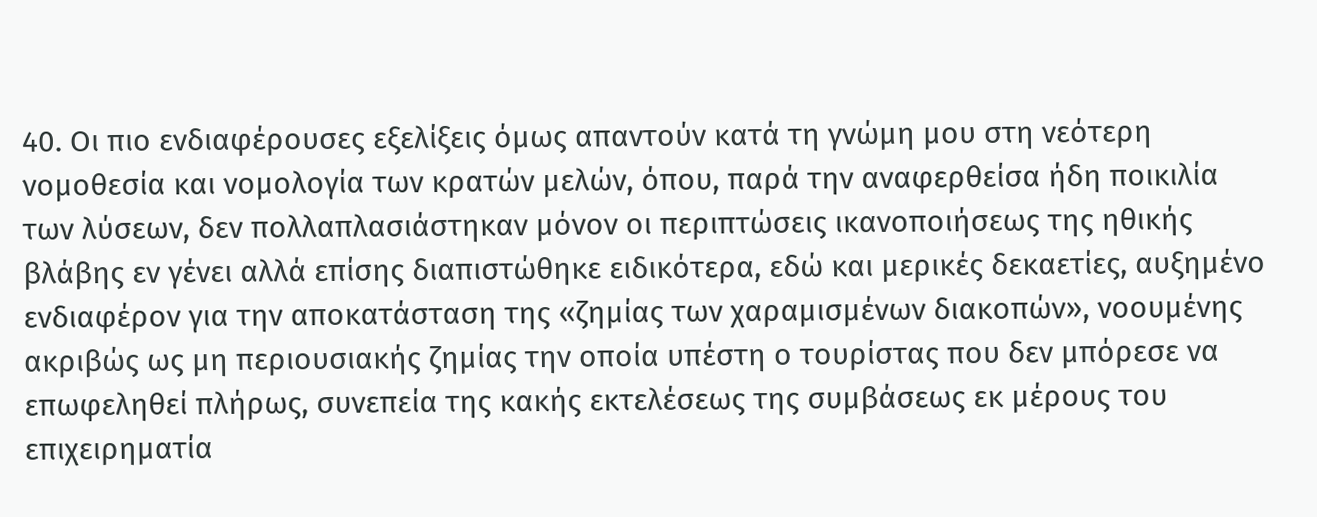40. Οι πιο ενδιαφέρουσες εξελίξεις όμως απαντούν κατά τη γνώμη μου στη νεότερη νομοθεσία και νομολογία των κρατών μελών, όπου, παρά την αναφερθείσα ήδη ποικιλία των λύσεων, δεν πολλαπλασιάστηκαν μόνον οι περιπτώσεις ικανοποιήσεως της ηθικής βλάβης εν γένει αλλά επίσης διαπιστώθηκε ειδικότερα, εδώ και μερικές δεκαετίες, αυξημένο ενδιαφέρον για την αποκατάσταση της «ζημίας των χαραμισμένων διακοπών», νοουμένης ακριβώς ως μη περιουσιακής ζημίας την οποία υπέστη ο τουρίστας που δεν μπόρεσε να επωφεληθεί πλήρως, συνεπεία της κακής εκτελέσεως της συμβάσεως εκ μέρους του επιχειρηματία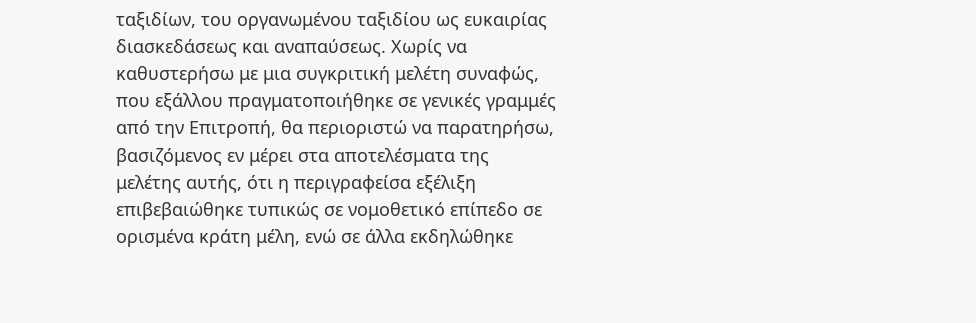ταξιδίων, του οργανωμένου ταξιδίου ως ευκαιρίας διασκεδάσεως και αναπαύσεως. Χωρίς να καθυστερήσω με μια συγκριτική μελέτη συναφώς, που εξάλλου πραγματοποιήθηκε σε γενικές γραμμές από την Επιτροπή, θα περιοριστώ να παρατηρήσω, βασιζόμενος εν μέρει στα αποτελέσματα της μελέτης αυτής, ότι η περιγραφείσα εξέλιξη επιβεβαιώθηκε τυπικώς σε νομοθετικό επίπεδο σε ορισμένα κράτη μέλη, ενώ σε άλλα εκδηλώθηκε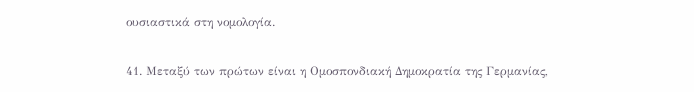ουσιαστικά στη νομολογία.

41. Μεταξύ των πρώτων είναι η Ομοσπονδιακή Δημοκρατία της Γερμανίας,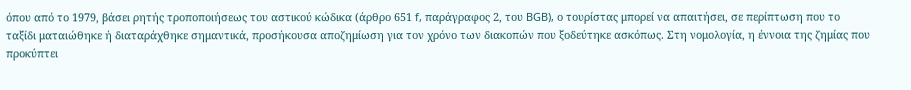όπου από το 1979, βάσει ρητής τροποποιήσεως του αστικού κώδικα (άρθρο 651 f, παράγραφος 2, του BGB), ο τουρίστας μπορεί να απαιτήσει, σε περίπτωση που το ταξίδι ματαιώθηκε ή διαταράχθηκε σημαντικά, προσήκουσα αποζημίωση για τον χρόνο των διακοπών που ξοδεύτηκε ασκόπως. Στη νομολογία, η έννοια της ζημίας που προκύπτει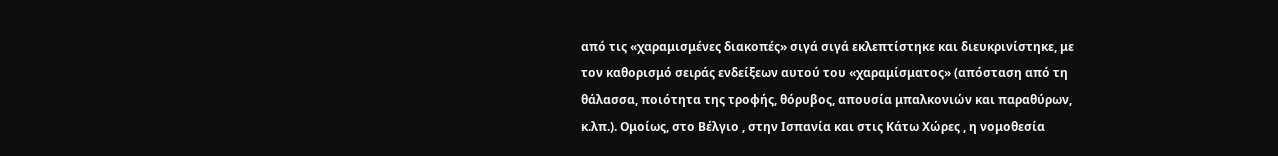από τις «χαραμισμένες διακοπές» σιγά σιγά εκλεπτίστηκε και διευκρινίστηκε, με τον καθορισμό σειράς ενδείξεων αυτού του «χαραμίσματος» (απόσταση από τη θάλασσα, ποιότητα της τροφής, θόρυβος, απουσία μπαλκονιών και παραθύρων, κ.λπ.). Ομοίως, στο Βέλγιο , στην Ισπανία και στις Κάτω Χώρες , η νομοθεσία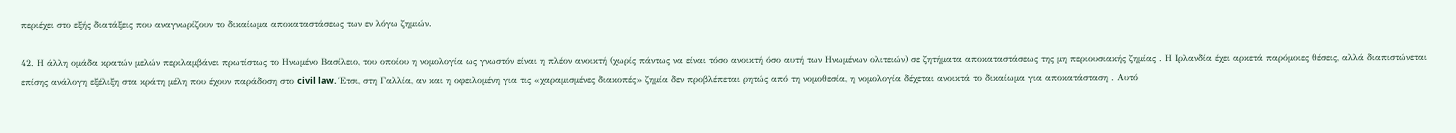περιέχει στο εξής διατάξεις που αναγνωρίζουν το δικαίωμα αποκαταστάσεως των εν λόγω ζημιών.

42. Η άλλη ομάδα κρατών μελών περιλαμβάνει πρωτίστως το Ηνωμένο Βασίλειο, του οποίου η νομολογία ως γνωστόν είναι η πλέον ανοικτή (χωρίς πάντως να είναι τόσο ανοικτή όσο αυτή των Ηνωμένων ολιτειών) σε ζητήματα αποκαταστάσεως της μη περιουσιακής ζημίας . Η Ιρλανδία έχει αρκετά παρόμοιες θέσεις, αλλά διαπιστώνεται επίσης ανάλογη εξέλιξη στα κράτη μέλη που έχουν παράδοση στο civil law. Έτσι, στη Γαλλία, αν και η οφειλομένη για τις «χαραμισμένες διακοπές» ζημία δεν προβλέπεται ρητώς από τη νομοθεσία, η νομολογία δέχεται ανοικτά το δικαίωμα για αποκατάσταση . Αυτό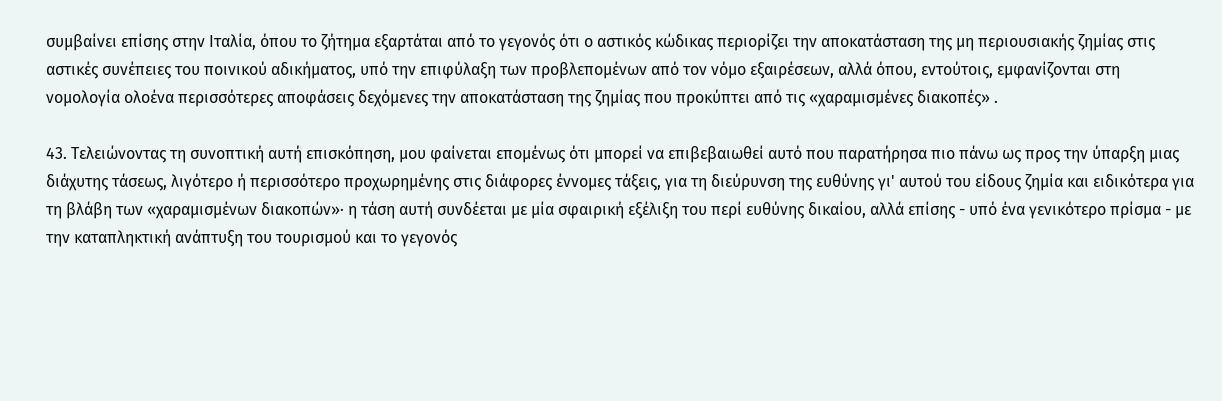συμβαίνει επίσης στην Ιταλία, όπου το ζήτημα εξαρτάται από το γεγονός ότι ο αστικός κώδικας περιορίζει την αποκατάσταση της μη περιουσιακής ζημίας στις αστικές συνέπειες του ποινικού αδικήματος, υπό την επιφύλαξη των προβλεπομένων από τον νόμο εξαιρέσεων, αλλά όπου, εντούτοις, εμφανίζονται στη νομολογία ολοένα περισσότερες αποφάσεις δεχόμενες την αποκατάσταση της ζημίας που προκύπτει από τις «χαραμισμένες διακοπές» .

43. Τελειώνοντας τη συνοπτική αυτή επισκόπηση, μου φαίνεται επομένως ότι μπορεί να επιβεβαιωθεί αυτό που παρατήρησα πιο πάνω ως προς την ύπαρξη μιας διάχυτης τάσεως, λιγότερο ή περισσότερο προχωρημένης στις διάφορες έννομες τάξεις, για τη διεύρυνση της ευθύνης γι' αυτού του είδους ζημία και ειδικότερα για τη βλάβη των «χαραμισμένων διακοπών»· η τάση αυτή συνδέεται με μία σφαιρική εξέλιξη του περί ευθύνης δικαίου, αλλά επίσης - υπό ένα γενικότερο πρίσμα - με την καταπληκτική ανάπτυξη του τουρισμού και το γεγονός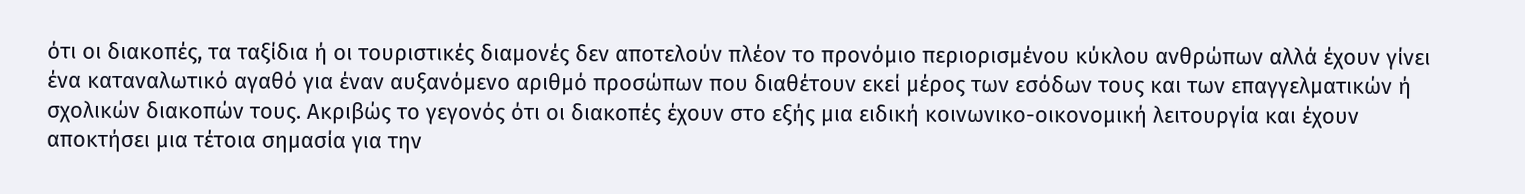ότι οι διακοπές, τα ταξίδια ή οι τουριστικές διαμονές δεν αποτελούν πλέον το προνόμιο περιορισμένου κύκλου ανθρώπων αλλά έχουν γίνει ένα καταναλωτικό αγαθό για έναν αυξανόμενο αριθμό προσώπων που διαθέτουν εκεί μέρος των εσόδων τους και των επαγγελματικών ή σχολικών διακοπών τους. Ακριβώς το γεγονός ότι οι διακοπές έχουν στο εξής μια ειδική κοινωνικο-οικονομική λειτουργία και έχουν αποκτήσει μια τέτοια σημασία για την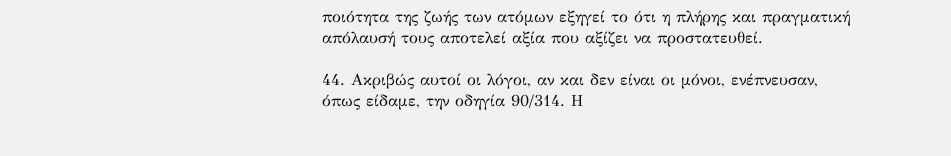ποιότητα της ζωής των ατόμων εξηγεί το ότι η πλήρης και πραγματική απόλαυσή τους αποτελεί αξία που αξίζει να προστατευθεί.

44. Ακριβώς αυτοί οι λόγοι, αν και δεν είναι οι μόνοι, ενέπνευσαν, όπως είδαμε, την οδηγία 90/314. Η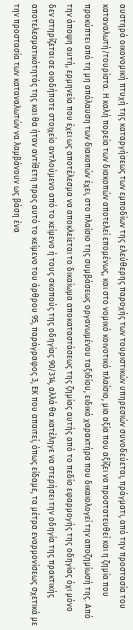αυστηρά οικονομική πτυχή της καταργήσεως των εμποδίων της ελεύθερης παροχής των τουριστικών υπηρεσιών συνοδεύεται, πράγματι, από την προστασία του καταναλωτή/τουρίστα. Η καλή πορεία των διακοπών αποτελεί επομένως, και στο νομικό κοινοτικό πλαίσιο, μια αξία που αξίζει να προστατευθεί και η ζημία που προκύπτει από τη μη απόλαυση των διακοπών έχει, στο πλαίσιο της συμβάσεως οργανωμένου ταξιδίου, ειδικό χαρακτήρα που δικαιολογεί την αποζημίωσή της. Από την άποψη αυτή, ερμηνεία που έχει ως αποτέλεσμα να αποκλείεται το δικαίωμα αποκαταστάσεως της ζημίας αυτής από το πεδίο εφαρμογής της οδηγίας όχι μόνο δεν στηρίζεται σε οιοδήποτε στοιχείο αντλούμενο από το κείμενο ή τους σκοπούς της οδηγίας 90/314, αλλά θα κατέληγε να στερήσει την οδηγία της πρακτικής αποτελεσματικότητάς της και θα ήταν αντίθετη προς αυτό το κείμενο του άρθρου 95, παράγραφος 3, ΕΚ που απαιτεί, όπως είδαμε, τα μέτρα εναρμονίσεως σχετικά με την προστασία των καταναλωτών να λαμβάνουν ως βάση ένα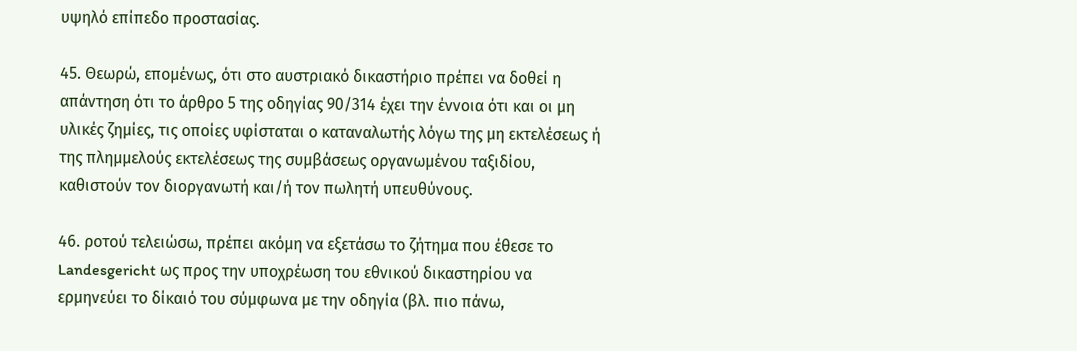υψηλό επίπεδο προστασίας.

45. Θεωρώ, επομένως, ότι στο αυστριακό δικαστήριο πρέπει να δοθεί η απάντηση ότι το άρθρο 5 της οδηγίας 90/314 έχει την έννοια ότι και οι μη υλικές ζημίες, τις οποίες υφίσταται ο καταναλωτής λόγω της μη εκτελέσεως ή της πλημμελούς εκτελέσεως της συμβάσεως οργανωμένου ταξιδίου, καθιστούν τον διοργανωτή και/ή τον πωλητή υπευθύνους.

46. ροτού τελειώσω, πρέπει ακόμη να εξετάσω το ζήτημα που έθεσε το Landesgericht ως προς την υποχρέωση του εθνικού δικαστηρίου να ερμηνεύει το δίκαιό του σύμφωνα με την οδηγία (βλ. πιο πάνω,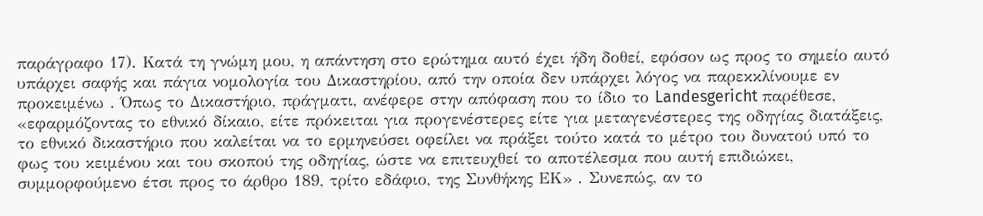παράγραφο 17). Κατά τη γνώμη μου, η απάντηση στο ερώτημα αυτό έχει ήδη δοθεί, εφόσον ως προς το σημείο αυτό υπάρχει σαφής και πάγια νομολογία του Δικαστηρίου, από την οποία δεν υπάρχει λόγος να παρεκκλίνουμε εν προκειμένω . Όπως το Δικαστήριο, πράγματι, ανέφερε στην απόφαση που το ίδιο το Landesgericht παρέθεσε, «εφαρμόζοντας το εθνικό δίκαιο, είτε πρόκειται για προγενέστερες είτε για μεταγενέστερες της οδηγίας διατάξεις, το εθνικό δικαστήριο που καλείται να το ερμηνεύσει οφείλει να πράξει τούτο κατά το μέτρο του δυνατού υπό το φως του κειμένου και του σκοπού της οδηγίας, ώστε να επιτευχθεί το αποτέλεσμα που αυτή επιδιώκει, συμμορφούμενο έτσι προς το άρθρο 189, τρίτο εδάφιο, της Συνθήκης ΕΚ» . Συνεπώς, αν το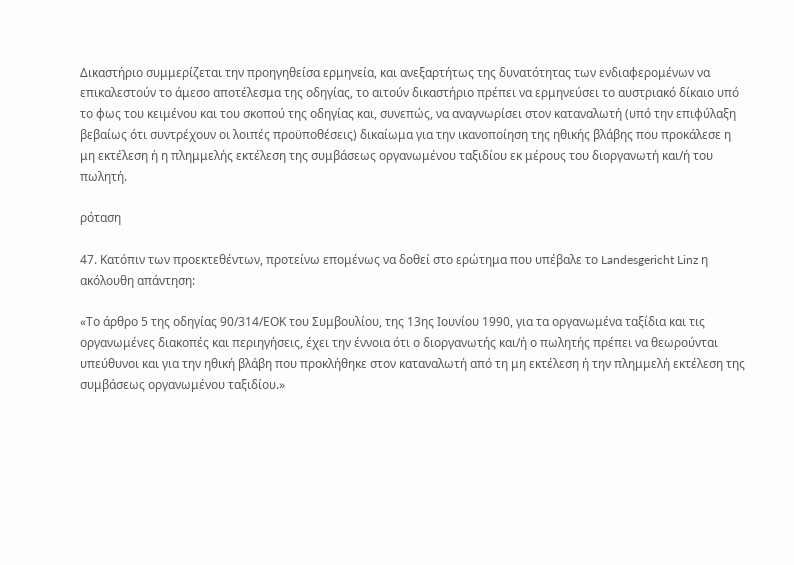Δικαστήριο συμμερίζεται την προηγηθείσα ερμηνεία, και ανεξαρτήτως της δυνατότητας των ενδιαφερομένων να επικαλεστούν το άμεσο αποτέλεσμα της οδηγίας, το αιτούν δικαστήριο πρέπει να ερμηνεύσει το αυστριακό δίκαιο υπό το φως του κειμένου και του σκοπού της οδηγίας και, συνεπώς, να αναγνωρίσει στον καταναλωτή (υπό την επιφύλαξη βεβαίως ότι συντρέχουν οι λοιπές προϋποθέσεις) δικαίωμα για την ικανοποίηση της ηθικής βλάβης που προκάλεσε η μη εκτέλεση ή η πλημμελής εκτέλεση της συμβάσεως οργανωμένου ταξιδίου εκ μέρους του διοργανωτή και/ή του πωλητή.

ρόταση

47. Κατόπιν των προεκτεθέντων, προτείνω επομένως να δοθεί στο ερώτημα που υπέβαλε το Landesgericht Linz η ακόλουθη απάντηση:

«Το άρθρο 5 της οδηγίας 90/314/ΕΟΚ του Συμβουλίου, της 13ης Ιουνίου 1990, για τα οργανωμένα ταξίδια και τις οργανωμένες διακοπές και περιηγήσεις, έχει την έννοια ότι ο διοργανωτής και/ή ο πωλητής πρέπει να θεωρούνται υπεύθυνοι και για την ηθική βλάβη που προκλήθηκε στον καταναλωτή από τη μη εκτέλεση ή την πλημμελή εκτέλεση της συμβάσεως οργανωμένου ταξιδίου.»